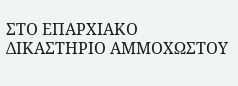ΣΤΟ ΕΠΑΡΧΙΑΚΟ ΔΙΚΑΣΤΗΡΙΟ ΑΜΜΟΧΩΣΤΟΥ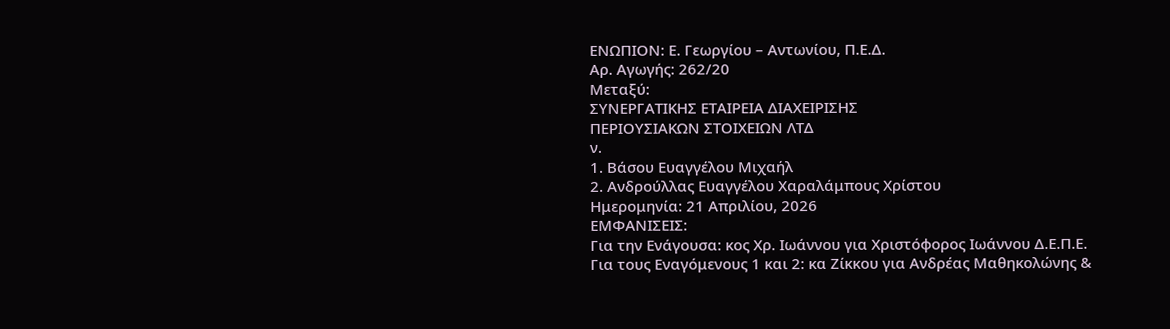ΕΝΩΠΙΟΝ: Ε. Γεωργίου – Αντωνίου, Π.Ε.Δ.
Αρ. Αγωγής: 262/20
Μεταξύ:
ΣΥΝΕΡΓΑΤΙΚΗΣ ΕΤΑΙΡΕΙΑ ΔΙΑΧΕΙΡΙΣΗΣ
ΠΕΡΙΟΥΣΙΑΚΩΝ ΣΤΟΙΧΕΙΩΝ ΛΤΔ
ν.
1. Βάσου Ευαγγέλου Μιχαήλ
2. Ανδρούλλας Ευαγγέλου Χαραλάμπους Χρίστου
Ημερομηνία: 21 Απριλίου, 2026
ΕΜΦΑΝΙΣΕΙΣ:
Για την Ενάγουσα: κος Χρ. Ιωάννου για Χριστόφορος Ιωάννου Δ.Ε.Π.Ε.
Για τους Εναγόμενους 1 και 2: κα Ζίκκου για Ανδρέας Μαθηκολώνης &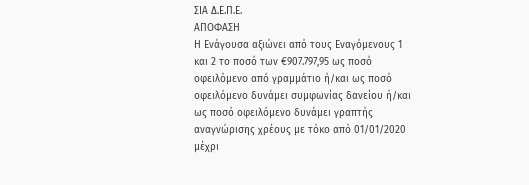ΣΙΑ Δ.Ε.Π.Ε.
ΑΠΟΦΑΣΗ
Η Ενάγουσα αξιώνει από τους Εναγόμενους 1 και 2 το ποσό των €907.797,95 ως ποσό οφειλόμενο από γραμμάτιο ή/και ως ποσό οφειλόμενο δυνάμει συμφωνίας δανείου ή/και ως ποσό οφειλόμενο δυνάμει γραπτής αναγνώρισης χρέους με τόκο από 01/01/2020 μέχρι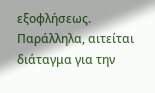εξοφλήσεως. Παράλληλα, αιτείται διάταγμα για την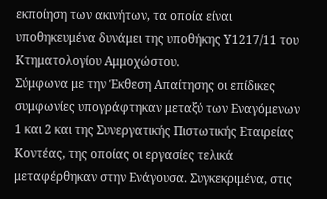εκποίηση των ακινήτων, τα οποία είναι υποθηκευμένα δυνάμει της υποθήκης Υ1217/11 του Κτηματολογίου Αμμοχώστου.
Σύμφωνα με την Έκθεση Απαίτησης οι επίδικες συμφωνίες υπογράφτηκαν μεταξύ των Εναγόμενων 1 και 2 και της Συνεργατικής Πιστωτικής Εταιρείας Κοντέας, της οποίας οι εργασίες τελικά μεταφέρθηκαν στην Ενάγουσα. Συγκεκριμένα, στις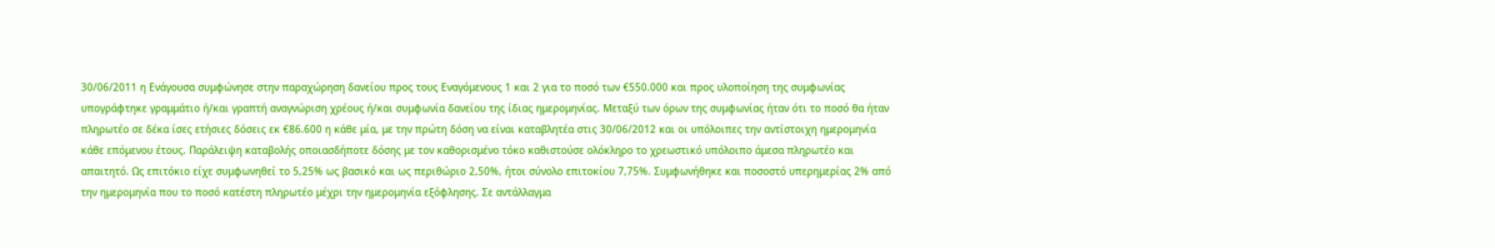30/06/2011 η Ενάγουσα συμφώνησε στην παραχώρηση δανείου προς τους Εναγόμενους 1 και 2 για το ποσό των €550.000 και προς υλοποίηση της συμφωνίας υπογράφτηκε γραμμάτιο ή/και γραπτή αναγνώριση χρέους ή/και συμφωνία δανείου της ίδιας ημερομηνίας. Μεταξύ των όρων της συμφωνίας ήταν ότι το ποσό θα ήταν πληρωτέο σε δέκα ίσες ετήσιες δόσεις εκ €86.600 η κάθε μία, με την πρώτη δόση να είναι καταβλητέα στις 30/06/2012 και οι υπόλοιπες την αντίστοιχη ημερομηνία κάθε επόμενου έτους. Παράλειψη καταβολής οποιασδήποτε δόσης με τον καθορισμένο τόκο καθιστούσε ολόκληρο το χρεωστικό υπόλοιπο άμεσα πληρωτέο και απαιτητό. Ως επιτόκιο είχε συμφωνηθεί το 5,25% ως βασικό και ως περιθώριο 2,50%, ήτοι σύνολο επιτοκίου 7,75%. Συμφωνήθηκε και ποσοστό υπερημερίας 2% από την ημερομηνία που το ποσό κατέστη πληρωτέο μέχρι την ημερομηνία εξόφλησης. Σε αντάλλαγμα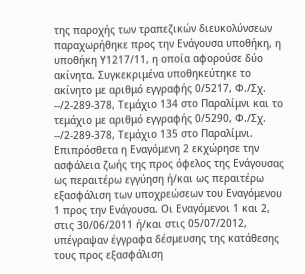της παροχής των τραπεζικών διευκολύνσεων παραχωρήθηκε προς την Ενάγουσα υποθήκη, η υποθήκη Υ1217/11, η οποία αφορούσε δύο ακίνητα. Συγκεκριμένα υποθηκεύτηκε το ακίνητο με αριθμό εγγραφής 0/5217, Φ./Σχ. --/2-289-378, Τεμάχιο 134 στο Παραλίμνι και το τεμάχιο με αριθμό εγγραφής 0/5290, Φ./Σχ. --/2-289-378, Τεμάχιο 135 στο Παραλίμνι. Επιπρόσθετα η Εναγόμενη 2 εκχώρησε την ασφάλεια ζωής της προς όφελος της Ενάγουσας ως περαιτέρω εγγύηση ή/και ως περαιτέρω εξασφάλιση των υποχρεώσεων του Εναγόμενου 1 προς την Ενάγουσα. Οι Εναγόμενοι 1 και 2, στις 30/06/2011 ή/και στις 05/07/2012, υπέγραψαν έγγραφα δέσμευσης της κατάθεσης τους προς εξασφάλιση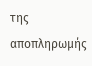της αποπληρωμής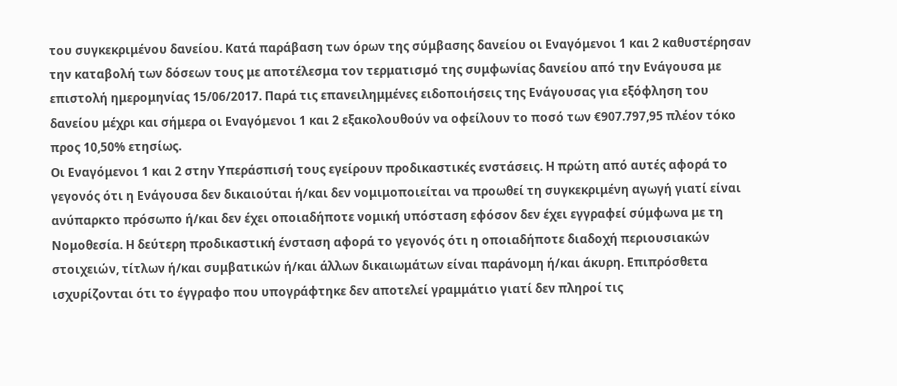του συγκεκριμένου δανείου. Κατά παράβαση των όρων της σύμβασης δανείου οι Εναγόμενοι 1 και 2 καθυστέρησαν την καταβολή των δόσεων τους με αποτέλεσμα τον τερματισμό της συμφωνίας δανείου από την Ενάγουσα με επιστολή ημερομηνίας 15/06/2017. Παρά τις επανειλημμένες ειδοποιήσεις της Ενάγουσας για εξόφληση του δανείου μέχρι και σήμερα οι Εναγόμενοι 1 και 2 εξακολουθούν να οφείλουν το ποσό των €907.797,95 πλέον τόκο προς 10,50% ετησίως.
Οι Εναγόμενοι 1 και 2 στην Υπεράσπισή τους εγείρουν προδικαστικές ενστάσεις. Η πρώτη από αυτές αφορά το γεγονός ότι η Ενάγουσα δεν δικαιούται ή/και δεν νομιμοποιείται να προωθεί τη συγκεκριμένη αγωγή γιατί είναι ανύπαρκτο πρόσωπο ή/και δεν έχει οποιαδήποτε νομική υπόσταση εφόσον δεν έχει εγγραφεί σύμφωνα με τη Νομοθεσία. Η δεύτερη προδικαστική ένσταση αφορά το γεγονός ότι η οποιαδήποτε διαδοχή περιουσιακών στοιχειών, τίτλων ή/και συμβατικών ή/και άλλων δικαιωμάτων είναι παράνομη ή/και άκυρη. Επιπρόσθετα ισχυρίζονται ότι το έγγραφο που υπογράφτηκε δεν αποτελεί γραμμάτιο γιατί δεν πληροί τις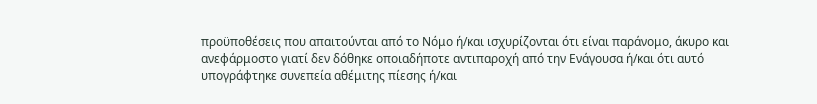προϋποθέσεις που απαιτούνται από το Νόμο ή/και ισχυρίζονται ότι είναι παράνομο, άκυρο και ανεφάρμοστο γιατί δεν δόθηκε οποιαδήποτε αντιπαροχή από την Ενάγουσα ή/και ότι αυτό υπογράφτηκε συνεπεία αθέμιτης πίεσης ή/και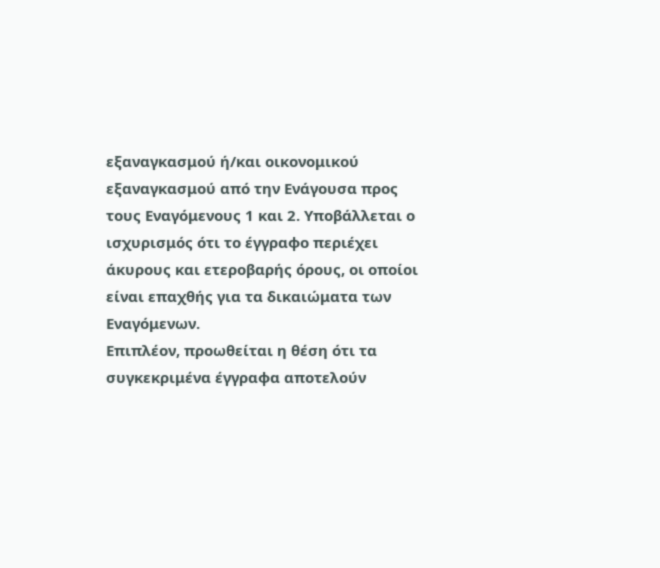εξαναγκασμού ή/και οικονομικού εξαναγκασμού από την Ενάγουσα προς τους Εναγόμενους 1 και 2. Υποβάλλεται ο ισχυρισμός ότι το έγγραφο περιέχει άκυρους και ετεροβαρής όρους, οι οποίοι είναι επαχθής για τα δικαιώματα των Εναγόμενων.
Επιπλέον, προωθείται η θέση ότι τα συγκεκριμένα έγγραφα αποτελούν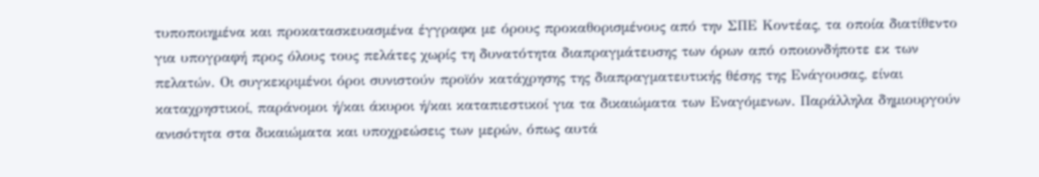τυποποιημένα και προκατασκευασμένα έγγραφα με όρους προκαθορισμένους από την ΣΠΕ Κοντέας, τα οποία διατίθεντο για υπογραφή προς όλους τους πελάτες χωρίς τη δυνατότητα διαπραγμάτευσης των όρων από οποιονδήποτε εκ των πελατών. Οι συγκεκριμένοι όροι συνιστούν προϊόν κατάχρησης της διαπραγματευτικής θέσης της Ενάγουσας, είναι καταχρηστικοί, παράνομοι ή/και άκυροι ή/και καταπιεστικοί για τα δικαιώματα των Εναγόμενων. Παράλληλα δημιουργούν ανισότητα στα δικαιώματα και υποχρεώσεις των μερών, όπως αυτά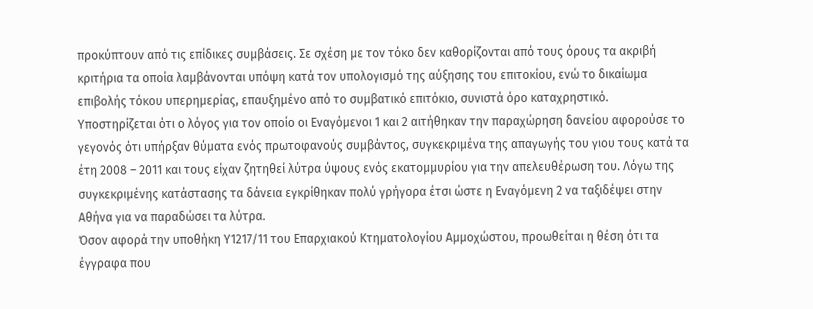προκύπτουν από τις επίδικες συμβάσεις. Σε σχέση με τον τόκο δεν καθορίζονται από τους όρους τα ακριβή κριτήρια τα οποία λαμβάνονται υπόψη κατά τον υπολογισμό της αύξησης του επιτοκίου, ενώ το δικαίωμα επιβολής τόκου υπερημερίας, επαυξημένο από το συμβατικό επιτόκιο, συνιστά όρο καταχρηστικό.
Υποστηρίζεται ότι ο λόγος για τον οποίο οι Εναγόμενοι 1 και 2 αιτήθηκαν την παραχώρηση δανείου αφορούσε το γεγονός ότι υπήρξαν θύματα ενός πρωτοφανούς συμβάντος, συγκεκριμένα της απαγωγής του γιου τους κατά τα έτη 2008 – 2011 και τους είχαν ζητηθεί λύτρα ύψους ενός εκατομμυρίου για την απελευθέρωση του. Λόγω της συγκεκριμένης κατάστασης τα δάνεια εγκρίθηκαν πολύ γρήγορα έτσι ώστε η Εναγόμενη 2 να ταξιδέψει στην Αθήνα για να παραδώσει τα λύτρα.
Όσον αφορά την υποθήκη Υ1217/11 του Επαρχιακού Κτηματολογίου Αμμοχώστου, προωθείται η θέση ότι τα έγγραφα που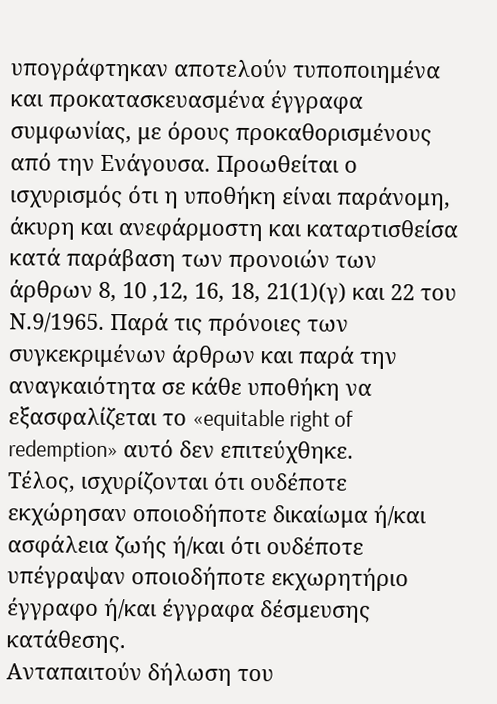υπογράφτηκαν αποτελούν τυποποιημένα και προκατασκευασμένα έγγραφα συμφωνίας, με όρους προκαθορισμένους από την Ενάγουσα. Προωθείται ο ισχυρισμός ότι η υποθήκη είναι παράνομη, άκυρη και ανεφάρμοστη και καταρτισθείσα κατά παράβαση των προνοιών των άρθρων 8, 10 ,12, 16, 18, 21(1)(γ) και 22 του Ν.9/1965. Παρά τις πρόνοιες των συγκεκριμένων άρθρων και παρά την αναγκαιότητα σε κάθε υποθήκη να εξασφαλίζεται το «equitable right of redemption» αυτό δεν επιτεύχθηκε.
Τέλος, ισχυρίζονται ότι ουδέποτε εκχώρησαν οποιοδήποτε δικαίωμα ή/και ασφάλεια ζωής ή/και ότι ουδέποτε υπέγραψαν οποιοδήποτε εκχωρητήριο έγγραφο ή/και έγγραφα δέσμευσης κατάθεσης.
Ανταπαιτούν δήλωση του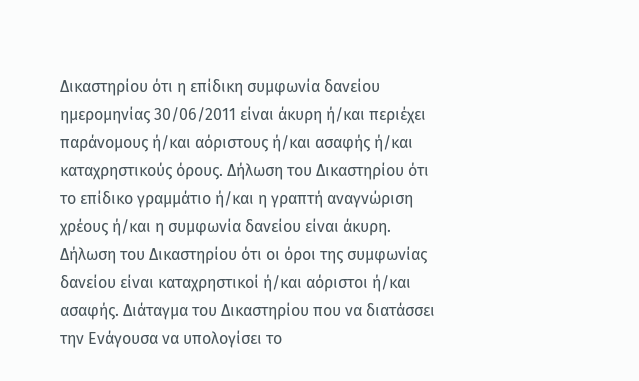Δικαστηρίου ότι η επίδικη συμφωνία δανείου ημερομηνίας 30/06/2011 είναι άκυρη ή/και περιέχει παράνομους ή/και αόριστους ή/και ασαφής ή/και καταχρηστικούς όρους. Δήλωση του Δικαστηρίου ότι το επίδικο γραμμάτιο ή/και η γραπτή αναγνώριση χρέους ή/και η συμφωνία δανείου είναι άκυρη. Δήλωση του Δικαστηρίου ότι οι όροι της συμφωνίας δανείου είναι καταχρηστικοί ή/και αόριστοι ή/και ασαφής. Διάταγμα του Δικαστηρίου που να διατάσσει την Ενάγουσα να υπολογίσει το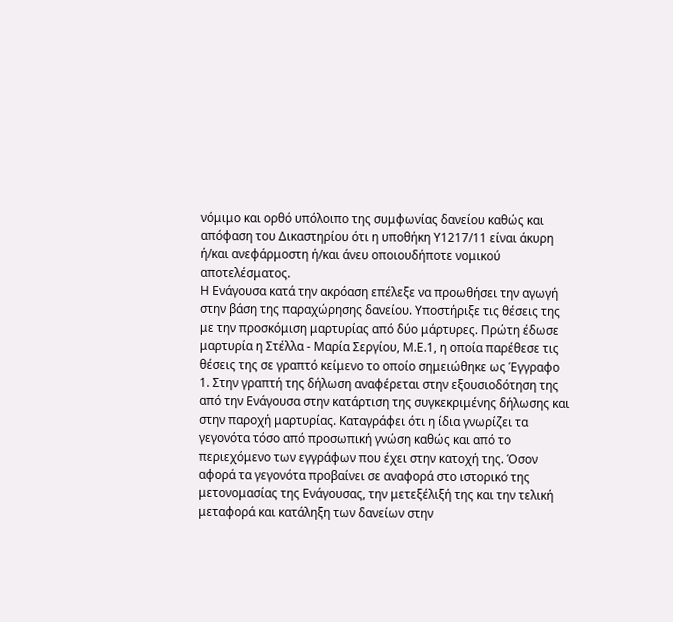νόμιμο και ορθό υπόλοιπο της συμφωνίας δανείου καθώς και απόφαση του Δικαστηρίου ότι η υποθήκη Υ1217/11 είναι άκυρη ή/και ανεφάρμοστη ή/και άνευ οποιουδήποτε νομικού αποτελέσματος.
Η Ενάγουσα κατά την ακρόαση επέλεξε να προωθήσει την αγωγή στην βάση της παραχώρησης δανείου. Υποστήριξε τις θέσεις της με την προσκόμιση μαρτυρίας από δύο μάρτυρες. Πρώτη έδωσε μαρτυρία η Στέλλα - Μαρία Σεργίου, Μ.Ε.1, η οποία παρέθεσε τις θέσεις της σε γραπτό κείμενο το οποίο σημειώθηκε ως Έγγραφο 1. Στην γραπτή της δήλωση αναφέρεται στην εξουσιοδότηση της από την Ενάγουσα στην κατάρτιση της συγκεκριμένης δήλωσης και στην παροχή μαρτυρίας. Καταγράφει ότι η ίδια γνωρίζει τα γεγονότα τόσο από προσωπική γνώση καθώς και από το περιεχόμενο των εγγράφων που έχει στην κατοχή της. Όσον αφορά τα γεγονότα προβαίνει σε αναφορά στο ιστορικό της μετονομασίας της Ενάγουσας, την μετεξέλιξή της και την τελική μεταφορά και κατάληξη των δανείων στην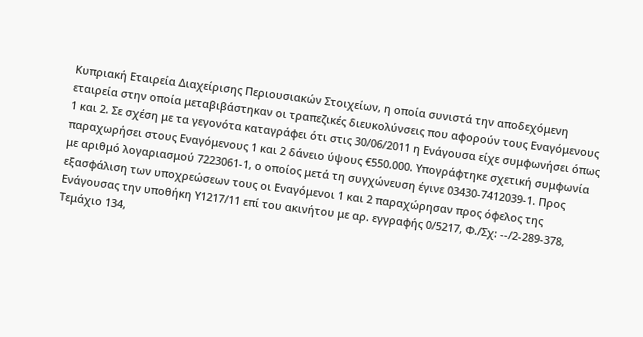Κυπριακή Εταιρεία Διαχείρισης Περιουσιακών Στοιχείων, η οποία συνιστά την αποδεχόμενη εταιρεία στην οποία μεταβιβάστηκαν οι τραπεζικές διευκολύνσεις που αφορούν τους Εναγόμενους 1 και 2. Σε σχέση με τα γεγονότα καταγράφει ότι στις 30/06/2011 η Ενάγουσα είχε συμφωνήσει όπως παραχωρήσει στους Εναγόμενους 1 και 2 δάνειο ύψους €550.000. Υπογράφτηκε σχετική συμφωνία με αριθμό λογαριασμού 7223061-1, ο οποίος μετά τη συγχώνευση έγινε 03430-7412039-1. Προς εξασφάλιση των υποχρεώσεων τους οι Εναγόμενοι 1 και 2 παραχώρησαν προς όφελος της Ενάγουσας την υποθήκη Υ1217/11 επί του ακινήτου με αρ. εγγραφής 0/5217, Φ./Σχ: --/2-289-378, Τεμάχιο 134,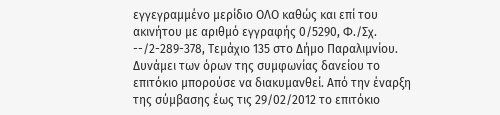εγγεγραμμένο μερίδιο ΟΛΟ καθώς και επί του ακινήτου με αριθμό εγγραφής 0/5290, Φ./Σχ. --/2-289-378, Τεμάχιο 135 στο Δήμο Παραλιμνίου. Δυνάμει των όρων της συμφωνίας δανείου το επιτόκιο μπορούσε να διακυμανθεί. Από την έναρξη της σύμβασης έως τις 29/02/2012 το επιτόκιο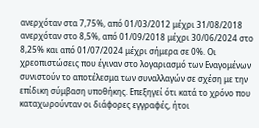ανερχόταν στα 7,75%, από 01/03/2012 μέχρι 31/08/2018 ανερχόταν στο 8,5%, από 01/09/2018 μέχρι 30/06/2024 στο 8,25% και από 01/07/2024 μέχρι σήμερα σε 0%. Οι χρεοπιστώσεις που έγιναν στο λογαριασμό των Εναγομένων συνιστούν το αποτέλεσμα των συναλλαγών σε σχέση με την επίδικη σύμβαση υποθήκης. Επεξηγεί ότι κατά το χρόνο που καταχωρούνταν οι διάφορες εγγραφές, ήτοι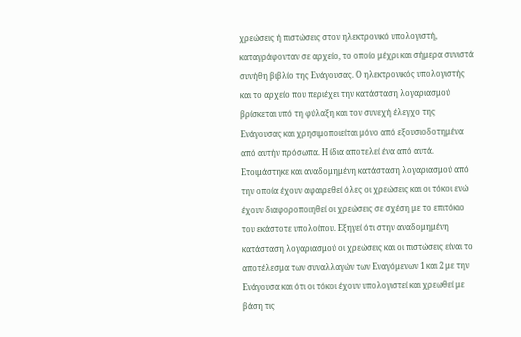χρεώσεις ή πιστώσεις στον ηλεκτρονικό υπολογιστή, καταγράφονταν σε αρχείο, το οποίο μέχρι και σήμερα συνιστά συνήθη βιβλίο της Ενάγουσας. Ο ηλεκτρονικός υπολογιστής και το αρχείο που περιέχει την κατάσταση λογαριασμού βρίσκεται υπό τη φύλαξη και τον συνεχή έλεγχο της Ενάγουσας και χρησιμοποιείται μόνο από εξουσιοδοτημένα από αυτήν πρόσωπα. Η ίδια αποτελεί ένα από αυτά. Ετοιμάστηκε και αναδομημένη κατάσταση λογαριασμού από την οποία έχουν αφαιρεθεί όλες οι χρεώσεις και οι τόκοι ενώ έχουν διαφοροποιηθεί οι χρεώσεις σε σχέση με το επιτόκιο του εκάστοτε υπολοίπου. Εξηγεί ότι στην αναδομημένη κατάσταση λογαριασμού οι χρεώσεις και οι πιστώσεις είναι το αποτέλεσμα των συναλλαγών των Εναγόμενων 1 και 2 με την Ενάγουσα και ότι οι τόκοι έχουν υπολογιστεί και χρεωθεί με βάση τις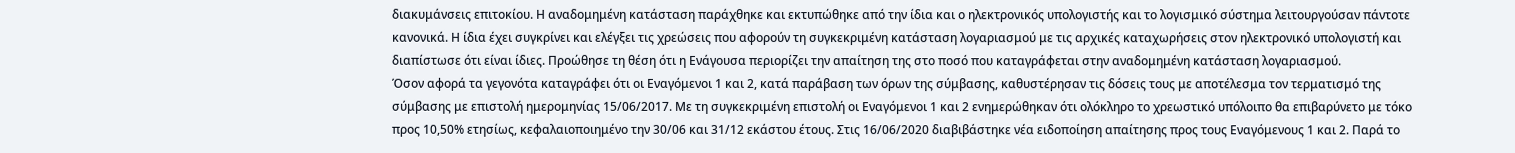διακυμάνσεις επιτοκίου. Η αναδομημένη κατάσταση παράχθηκε και εκτυπώθηκε από την ίδια και ο ηλεκτρονικός υπολογιστής και το λογισμικό σύστημα λειτουργούσαν πάντοτε κανονικά. Η ίδια έχει συγκρίνει και ελέγξει τις χρεώσεις που αφορούν τη συγκεκριμένη κατάσταση λογαριασμού με τις αρχικές καταχωρήσεις στον ηλεκτρονικό υπολογιστή και διαπίστωσε ότι είναι ίδιες. Προώθησε τη θέση ότι η Ενάγουσα περιορίζει την απαίτηση της στο ποσό που καταγράφεται στην αναδομημένη κατάσταση λογαριασμού.
Όσον αφορά τα γεγονότα καταγράφει ότι οι Εναγόμενοι 1 και 2, κατά παράβαση των όρων της σύμβασης, καθυστέρησαν τις δόσεις τους με αποτέλεσμα τον τερματισμό της σύμβασης με επιστολή ημερομηνίας 15/06/2017. Με τη συγκεκριμένη επιστολή οι Εναγόμενοι 1 και 2 ενημερώθηκαν ότι ολόκληρο το χρεωστικό υπόλοιπο θα επιβαρύνετο με τόκο προς 10,50% ετησίως, κεφαλαιοποιημένο την 30/06 και 31/12 εκάστου έτους. Στις 16/06/2020 διαβιβάστηκε νέα ειδοποίηση απαίτησης προς τους Εναγόμενους 1 και 2. Παρά το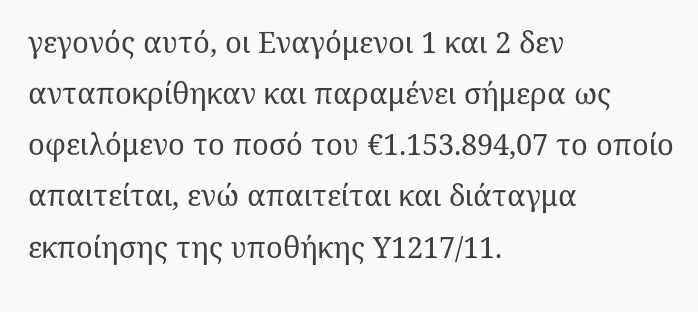γεγονός αυτό, οι Εναγόμενοι 1 και 2 δεν ανταποκρίθηκαν και παραμένει σήμερα ως οφειλόμενο το ποσό του €1.153.894,07 το οποίο απαιτείται, ενώ απαιτείται και διάταγμα εκποίησης της υποθήκης Υ1217/11.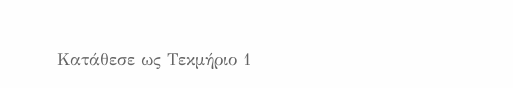Κατάθεσε ως Τεκμήριο 1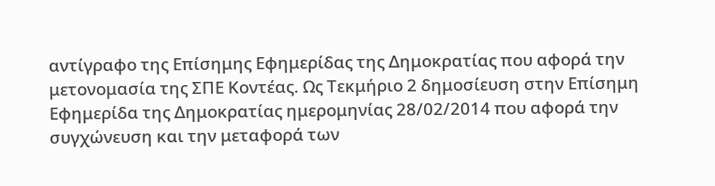αντίγραφο της Επίσημης Εφημερίδας της Δημοκρατίας που αφορά την μετονομασία της ΣΠΕ Κοντέας. Ως Τεκμήριο 2 δημοσίευση στην Επίσημη Εφημερίδα της Δημοκρατίας ημερομηνίας 28/02/2014 που αφορά την συγχώνευση και την μεταφορά των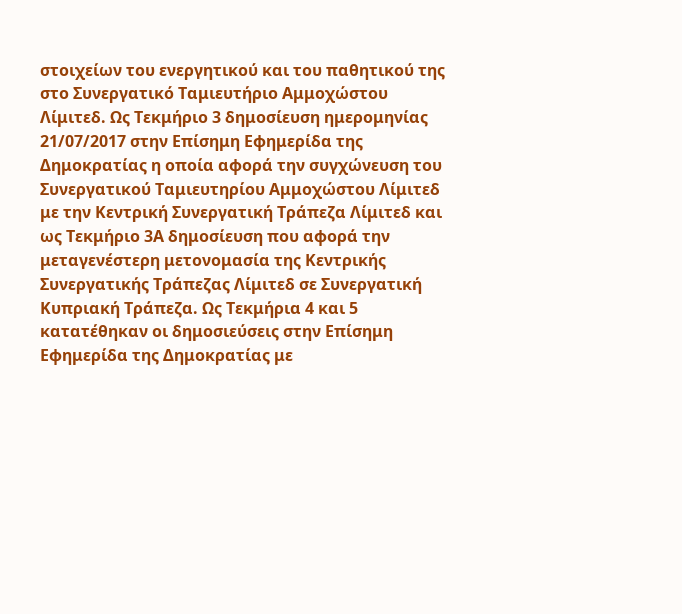στοιχείων του ενεργητικού και του παθητικού της στο Συνεργατικό Ταμιευτήριο Αμμοχώστου Λίμιτεδ. Ως Τεκμήριο 3 δημοσίευση ημερομηνίας 21/07/2017 στην Επίσημη Εφημερίδα της Δημοκρατίας η οποία αφορά την συγχώνευση του Συνεργατικού Ταμιευτηρίου Αμμοχώστου Λίμιτεδ με την Κεντρική Συνεργατική Τράπεζα Λίμιτεδ και ως Τεκμήριο 3Α δημοσίευση που αφορά την μεταγενέστερη μετονομασία της Κεντρικής Συνεργατικής Τράπεζας Λίμιτεδ σε Συνεργατική Κυπριακή Τράπεζα. Ως Τεκμήρια 4 και 5 κατατέθηκαν οι δημοσιεύσεις στην Επίσημη Εφημερίδα της Δημοκρατίας με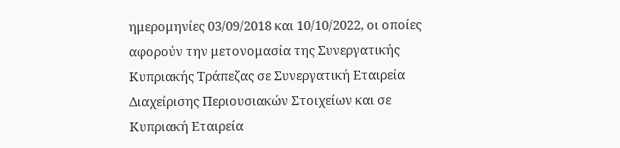ημερομηνίες 03/09/2018 και 10/10/2022, οι οποίες αφορούν την μετονομασία της Συνεργατικής Κυπριακής Τράπεζας σε Συνεργατική Εταιρεία Διαχείρισης Περιουσιακών Στοιχείων και σε Κυπριακή Εταιρεία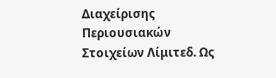Διαχείρισης Περιουσιακών Στοιχείων Λίμιτεδ. Ως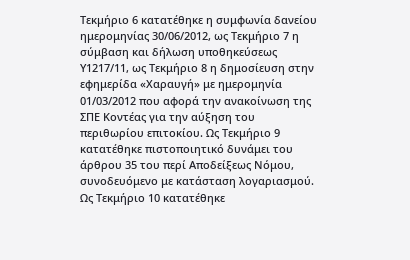Τεκμήριο 6 κατατέθηκε η συμφωνία δανείου ημερομηνίας 30/06/2012, ως Τεκμήριο 7 η σύμβαση και δήλωση υποθηκεύσεως Υ1217/11, ως Τεκμήριο 8 η δημοσίευση στην εφημερίδα «Χαραυγή» με ημερομηνία 01/03/2012 που αφορά την ανακοίνωση της ΣΠΕ Κοντέας για την αύξηση του περιθωρίου επιτοκίου. Ως Τεκμήριο 9 κατατέθηκε πιστοποιητικό δυνάμει του άρθρου 35 του περί Αποδείξεως Νόμου, συνοδευόμενο με κατάσταση λογαριασμού. Ως Τεκμήριο 10 κατατέθηκε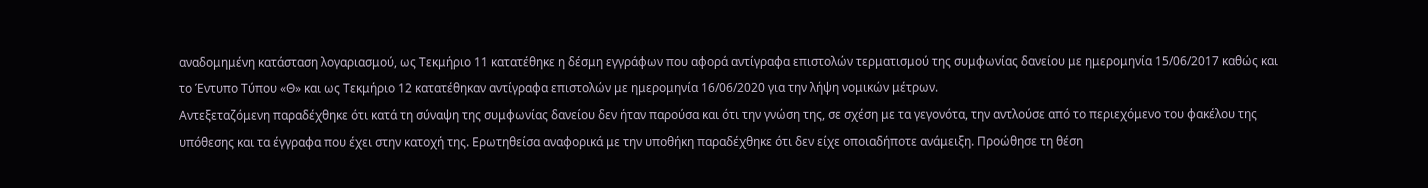αναδομημένη κατάσταση λογαριασμού, ως Τεκμήριο 11 κατατέθηκε η δέσμη εγγράφων που αφορά αντίγραφα επιστολών τερματισμού της συμφωνίας δανείου με ημερομηνία 15/06/2017 καθώς και το Έντυπο Τύπου «Θ» και ως Τεκμήριο 12 κατατέθηκαν αντίγραφα επιστολών με ημερομηνία 16/06/2020 για την λήψη νομικών μέτρων.
Αντεξεταζόμενη παραδέχθηκε ότι κατά τη σύναψη της συμφωνίας δανείου δεν ήταν παρούσα και ότι την γνώση της, σε σχέση με τα γεγονότα, την αντλούσε από το περιεχόμενο του φακέλου της υπόθεσης και τα έγγραφα που έχει στην κατοχή της. Ερωτηθείσα αναφορικά με την υποθήκη παραδέχθηκε ότι δεν είχε οποιαδήποτε ανάμειξη. Προώθησε τη θέση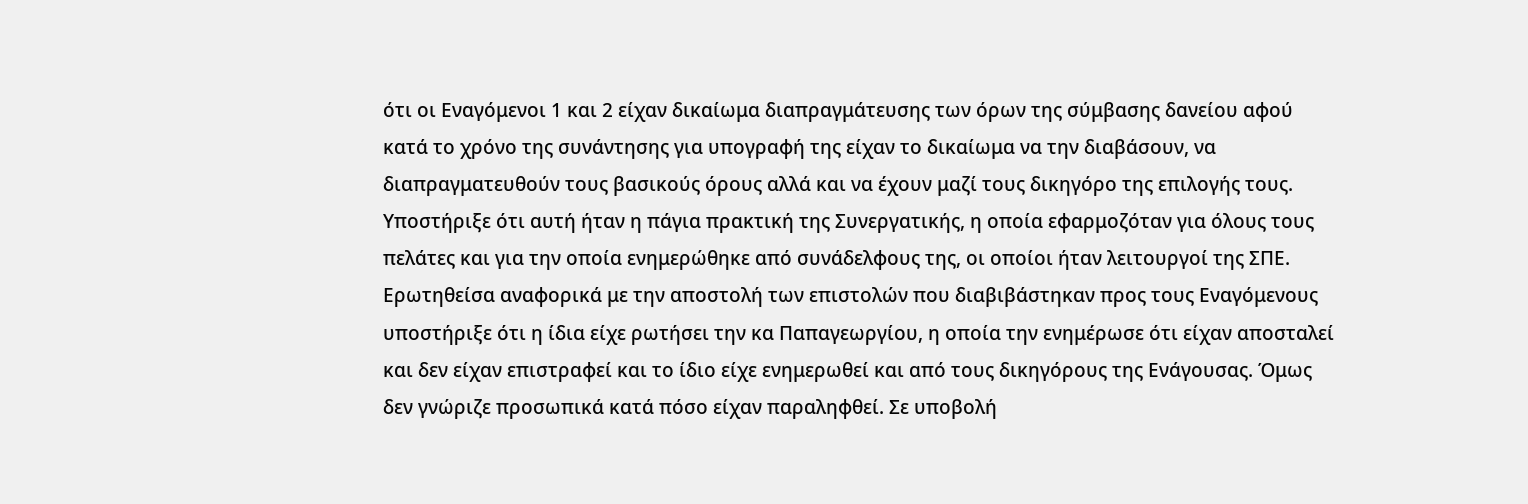ότι οι Εναγόμενοι 1 και 2 είχαν δικαίωμα διαπραγμάτευσης των όρων της σύμβασης δανείου αφού κατά το χρόνο της συνάντησης για υπογραφή της είχαν το δικαίωμα να την διαβάσουν, να διαπραγματευθούν τους βασικούς όρους αλλά και να έχουν μαζί τους δικηγόρο της επιλογής τους. Υποστήριξε ότι αυτή ήταν η πάγια πρακτική της Συνεργατικής, η οποία εφαρμοζόταν για όλους τους πελάτες και για την οποία ενημερώθηκε από συνάδελφους της, οι οποίοι ήταν λειτουργοί της ΣΠΕ.
Ερωτηθείσα αναφορικά με την αποστολή των επιστολών που διαβιβάστηκαν προς τους Εναγόμενους υποστήριξε ότι η ίδια είχε ρωτήσει την κα Παπαγεωργίου, η οποία την ενημέρωσε ότι είχαν αποσταλεί και δεν είχαν επιστραφεί και το ίδιο είχε ενημερωθεί και από τους δικηγόρους της Ενάγουσας. Όμως δεν γνώριζε προσωπικά κατά πόσο είχαν παραληφθεί. Σε υποβολή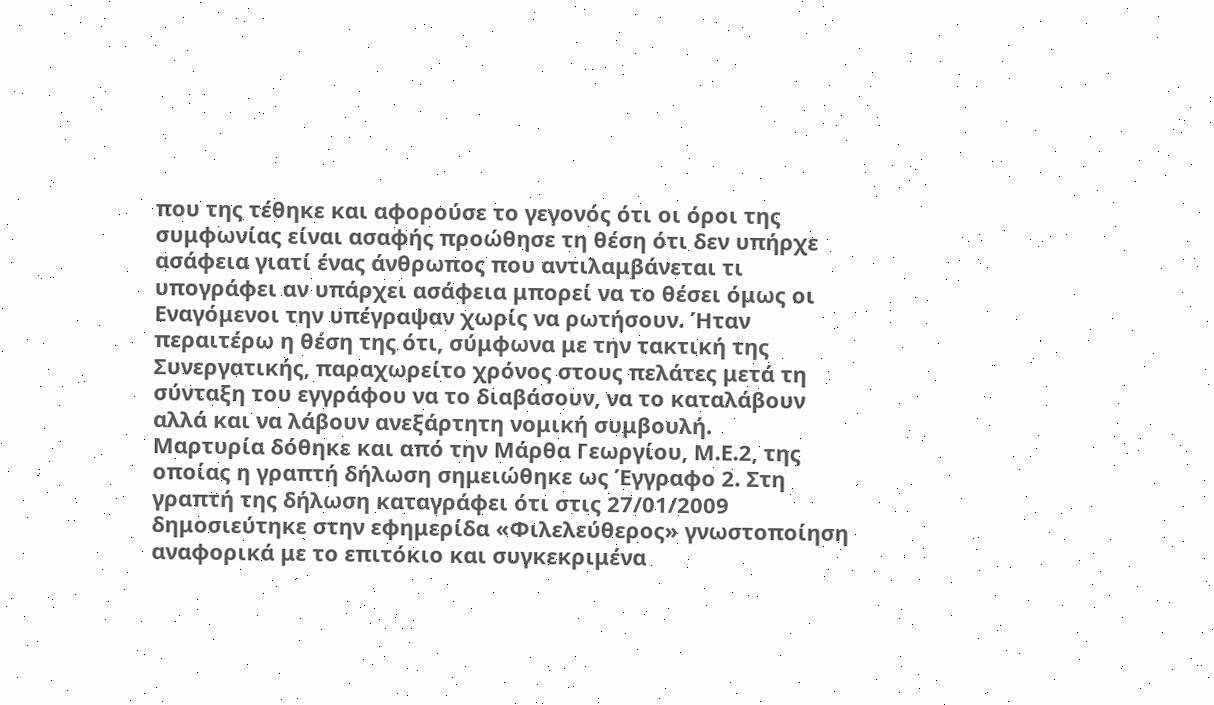που της τέθηκε και αφορούσε το γεγονός ότι οι όροι της συμφωνίας είναι ασαφής προώθησε τη θέση ότι δεν υπήρχε ασάφεια γιατί ένας άνθρωπος που αντιλαμβάνεται τι υπογράφει αν υπάρχει ασάφεια μπορεί να το θέσει όμως οι Εναγόμενοι την υπέγραψαν χωρίς να ρωτήσουν. Ήταν περαιτέρω η θέση της ότι, σύμφωνα με την τακτική της Συνεργατικής, παραχωρείτο χρόνος στους πελάτες μετά τη σύνταξη του εγγράφου να το διαβάσουν, να το καταλάβουν αλλά και να λάβουν ανεξάρτητη νομική συμβουλή.
Μαρτυρία δόθηκε και από την Μάρθα Γεωργίου, Μ.Ε.2, της οποίας η γραπτή δήλωση σημειώθηκε ως Έγγραφο 2. Στη γραπτή της δήλωση καταγράφει ότι στις 27/01/2009 δημοσιεύτηκε στην εφημερίδα «Φιλελεύθερος» γνωστοποίηση αναφορικά με το επιτόκιο και συγκεκριμένα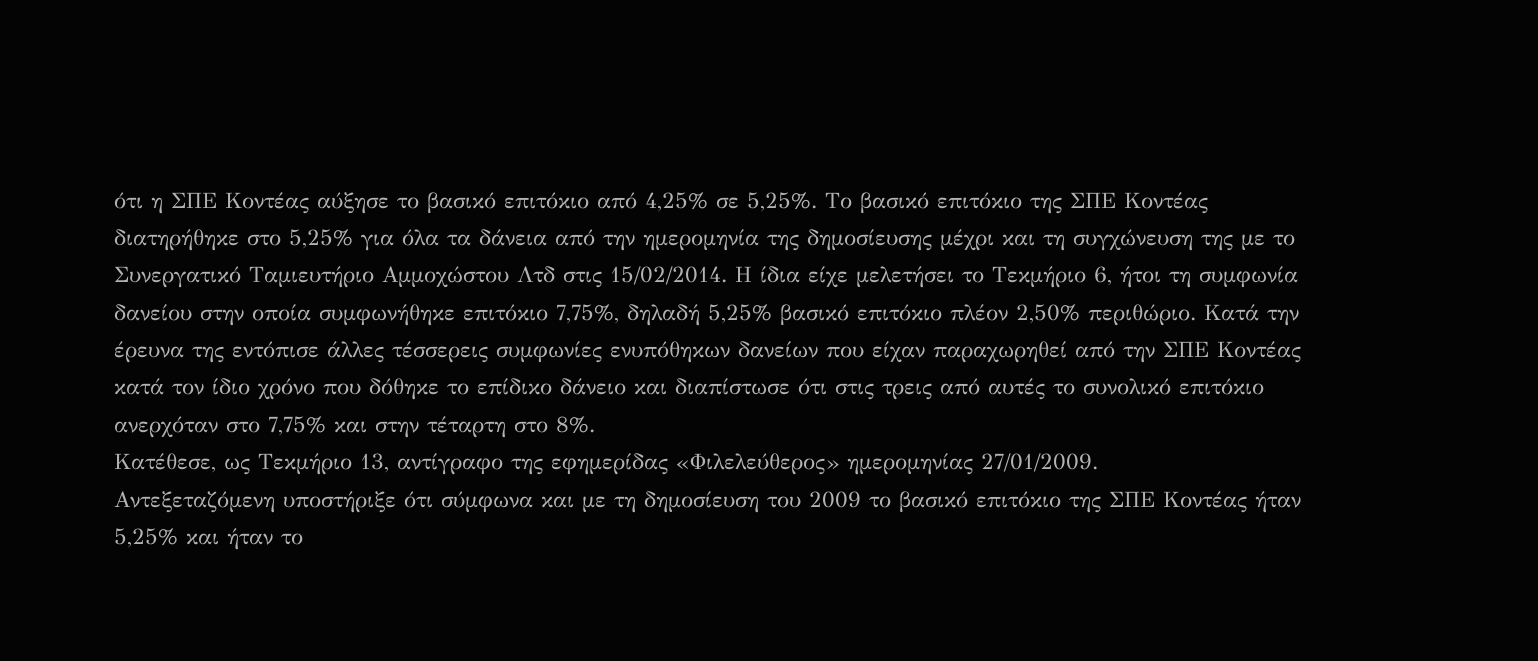ότι η ΣΠΕ Κοντέας αύξησε το βασικό επιτόκιο από 4,25% σε 5,25%. Το βασικό επιτόκιο της ΣΠΕ Κοντέας διατηρήθηκε στο 5,25% για όλα τα δάνεια από την ημερομηνία της δημοσίευσης μέχρι και τη συγχώνευση της με το Συνεργατικό Ταμιευτήριο Αμμοχώστου Λτδ στις 15/02/2014. Η ίδια είχε μελετήσει το Τεκμήριο 6, ήτοι τη συμφωνία δανείου στην οποία συμφωνήθηκε επιτόκιο 7,75%, δηλαδή 5,25% βασικό επιτόκιο πλέον 2,50% περιθώριο. Κατά την έρευνα της εντόπισε άλλες τέσσερεις συμφωνίες ενυπόθηκων δανείων που είχαν παραχωρηθεί από την ΣΠΕ Κοντέας κατά τον ίδιο χρόνο που δόθηκε το επίδικο δάνειο και διαπίστωσε ότι στις τρεις από αυτές το συνολικό επιτόκιο ανερχόταν στο 7,75% και στην τέταρτη στο 8%.
Κατέθεσε, ως Τεκμήριο 13, αντίγραφο της εφημερίδας «Φιλελεύθερος» ημερομηνίας 27/01/2009.
Αντεξεταζόμενη υποστήριξε ότι σύμφωνα και με τη δημοσίευση του 2009 το βασικό επιτόκιο της ΣΠΕ Κοντέας ήταν 5,25% και ήταν το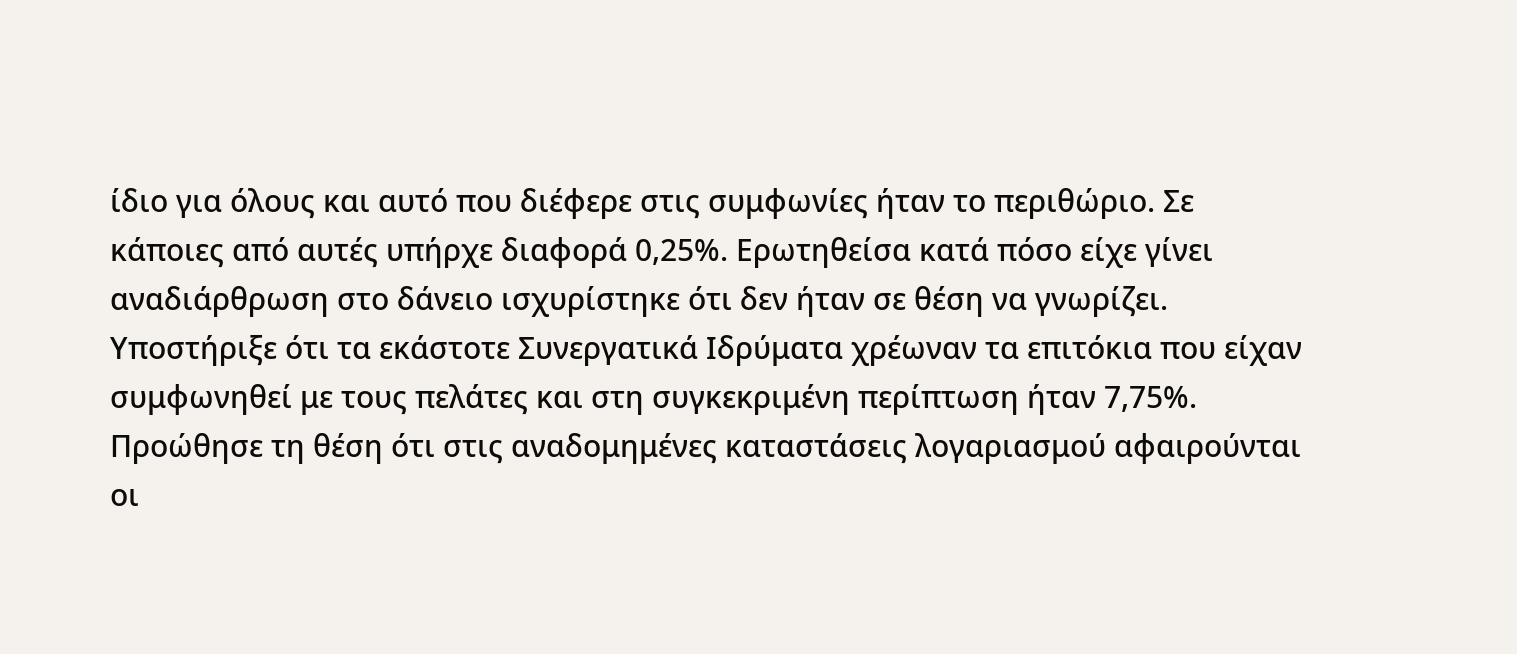ίδιο για όλους και αυτό που διέφερε στις συμφωνίες ήταν το περιθώριο. Σε κάποιες από αυτές υπήρχε διαφορά 0,25%. Ερωτηθείσα κατά πόσο είχε γίνει αναδιάρθρωση στο δάνειο ισχυρίστηκε ότι δεν ήταν σε θέση να γνωρίζει. Υποστήριξε ότι τα εκάστοτε Συνεργατικά Ιδρύματα χρέωναν τα επιτόκια που είχαν συμφωνηθεί με τους πελάτες και στη συγκεκριμένη περίπτωση ήταν 7,75%. Προώθησε τη θέση ότι στις αναδομημένες καταστάσεις λογαριασμού αφαιρούνται οι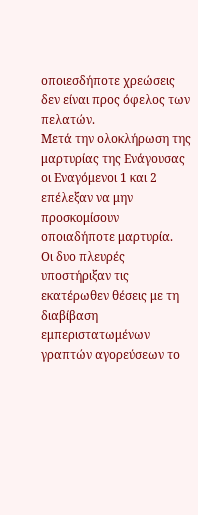οποιεσδήποτε χρεώσεις δεν είναι προς όφελος των πελατών.
Μετά την ολοκλήρωση της μαρτυρίας της Ενάγουσας οι Εναγόμενοι 1 και 2 επέλεξαν να μην προσκομίσουν οποιαδήποτε μαρτυρία.
Οι δυο πλευρές υποστήριξαν τις εκατέρωθεν θέσεις με τη διαβίβαση εμπεριστατωμένων γραπτών αγορεύσεων το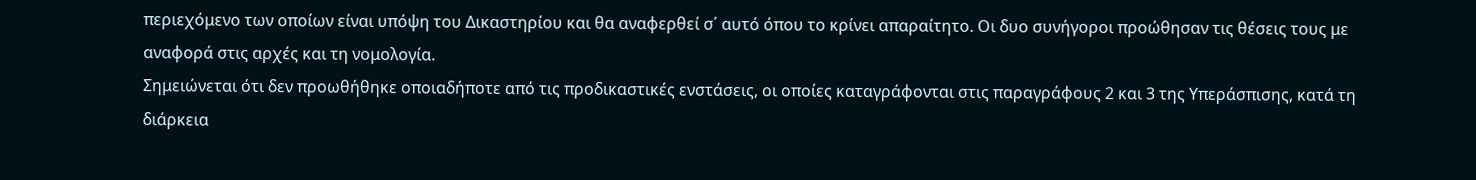περιεχόμενο των οποίων είναι υπόψη του Δικαστηρίου και θα αναφερθεί σ΄ αυτό όπου το κρίνει απαραίτητο. Οι δυο συνήγοροι προώθησαν τις θέσεις τους με αναφορά στις αρχές και τη νομολογία.
Σημειώνεται ότι δεν προωθήθηκε οποιαδήποτε από τις προδικαστικές ενστάσεις, οι οποίες καταγράφονται στις παραγράφους 2 και 3 της Υπεράσπισης, κατά τη διάρκεια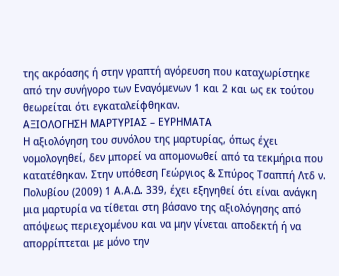της ακρόασης ή στην γραπτή αγόρευση που καταχωρίστηκε από την συνήγορο των Εναγόμενων 1 και 2 και ως εκ τούτου θεωρείται ότι εγκαταλείφθηκαν.
AΞΙΟΛΟΓΗΣΗ ΜΑΡΤΥΡΙΑΣ – ΕΥΡΗΜΑΤΑ
Η αξιολόγηση του συνόλου της μαρτυρίας, όπως έχει νομολογηθεί, δεν μπορεί να απομονωθεί από τα τεκμήρια που κατατέθηκαν. Στην υπόθεση Γεώργιος & Σπύρος Τσαππή Λτδ ν. Πολυβίου (2009) 1 Α.Α.Δ. 339, έχει εξηγηθεί ότι είναι ανάγκη μια μαρτυρία να τίθεται στη βάσανο της αξιολόγησης από απόψεως περιεχομένου και να μην γίνεται αποδεκτή ή να απορρίπτεται με μόνο την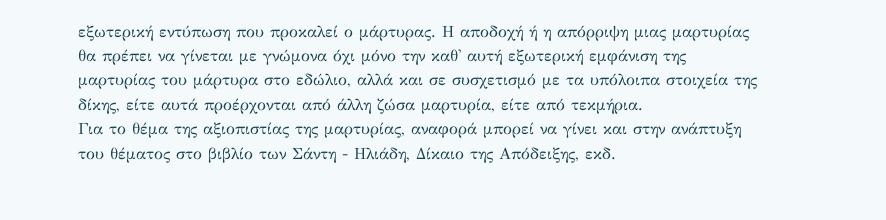εξωτερική εντύπωση που προκαλεί ο μάρτυρας. Η αποδοχή ή η απόρριψη μιας μαρτυρίας θα πρέπει να γίνεται με γνώμονα όχι μόνο την καθ' αυτή εξωτερική εμφάνιση της μαρτυρίας του μάρτυρα στο εδώλιο, αλλά και σε συσχετισμό με τα υπόλοιπα στοιχεία της δίκης, είτε αυτά προέρχονται από άλλη ζώσα μαρτυρία, είτε από τεκμήρια.
Για το θέμα της αξιοπιστίας της μαρτυρίας, αναφορά μπορεί να γίνει και στην ανάπτυξη του θέματος στο βιβλίο των Σάντη - Ηλιάδη, Δίκαιο της Απόδειξης, εκδ.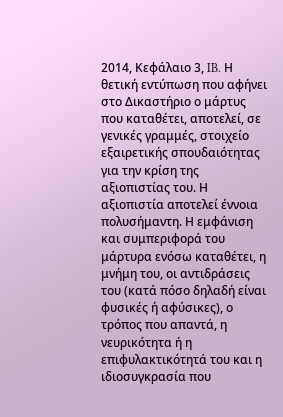2014, Κεφάλαιο 3, IB. Η θετική εντύπωση που αφήνει στο Δικαστήριο ο μάρτυς που καταθέτει, αποτελεί, σε γενικές γραμμές, στοιχείο εξαιρετικής σπουδαιότητας για την κρίση της αξιοπιστίας του. Η αξιοπιστία αποτελεί έννοια πολυσήμαντη. Η εμφάνιση και συμπεριφορά του μάρτυρα ενόσω καταθέτει, η μνήμη του, οι αντιδράσεις του (κατά πόσο δηλαδή είναι φυσικές ή αφύσικες), ο τρόπος που απαντά, η νευρικότητα ή η επιφυλακτικότητά του και η ιδιοσυγκρασία που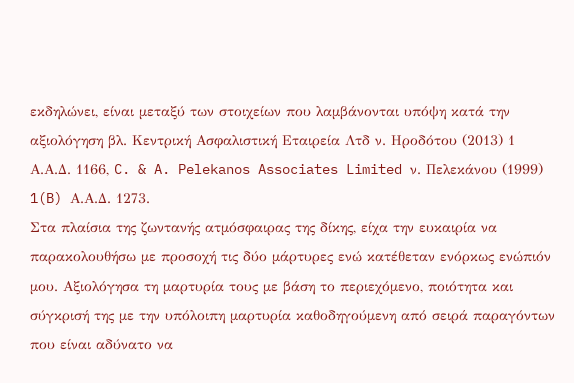εκδηλώνει, είναι μεταξύ των στοιχείων που λαμβάνονται υπόψη κατά την αξιολόγηση βλ. Κεντρική Ασφαλιστική Εταιρεία Λτδ ν. Ηροδότου (2013) 1 Α.Α.Δ. 1166, C. & A. Pelekanos Associates Limited ν. Πελεκάνου (1999) 1(B) Α.Α.Δ. 1273.
Στα πλαίσια της ζωντανής ατμόσφαιρας της δίκης, είχα την ευκαιρία να παρακολουθήσω με προσοχή τις δύο μάρτυρες ενώ κατέθεταν ενόρκως ενώπιόν μου. Αξιολόγησα τη μαρτυρία τους με βάση το περιεχόμενο, ποιότητα και σύγκρισή της με την υπόλοιπη μαρτυρία καθοδηγούμενη από σειρά παραγόντων που είναι αδύνατο να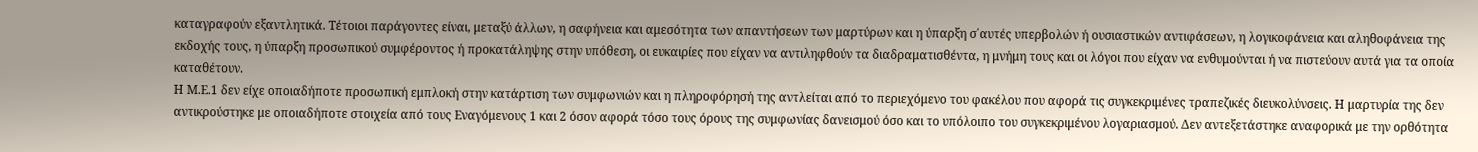καταγραφούν εξαντλητικά. Τέτοιοι παράγοντες είναι, μεταξύ άλλων, η σαφήνεια και αμεσότητα των απαντήσεων των μαρτύρων και η ύπαρξη σ΄αυτές υπερβολών ή ουσιαστικών αντιφάσεων, η λογικοφάνεια και αληθοφάνεια της εκδοχής τους, η ύπαρξη προσωπικού συμφέροντος ή προκατάληψης στην υπόθεση, οι ευκαιρίες που είχαν να αντιληφθούν τα διαδραματισθέντα, η μνήμη τους και οι λόγοι που είχαν να ενθυμούνται ή να πιστεύουν αυτά για τα οποία καταθέτουν.
Η Μ.Ε.1 δεν είχε οποιαδήποτε προσωπική εμπλοκή στην κατάρτιση των συμφωνιών και η πληροφόρησή της αντλείται από το περιεχόμενο του φακέλου που αφορά τις συγκεκριμένες τραπεζικές διευκολύνσεις. Η μαρτυρία της δεν αντικρούστηκε με οποιαδήποτε στοιχεία από τους Εναγόμενους 1 και 2 όσον αφορά τόσο τους όρους της συμφωνίας δανεισμού όσο και το υπόλοιπο του συγκεκριμένου λογαριασμού. Δεν αντεξετάστηκε αναφορικά με την ορθότητα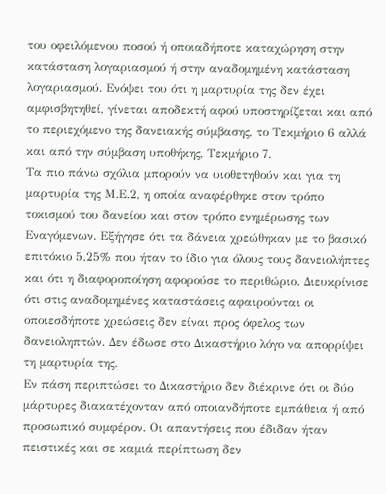του οφειλόμενου ποσού ή οποιαδήποτε καταχώρηση στην κατάσταση λογαριασμού ή στην αναδομημένη κατάσταση λογαριασμού. Ενόψει του ότι η μαρτυρία της δεν έχει αμφισβητηθεί, γίνεται αποδεκτή αφού υποστηρίζεται και από το περιεχόμενο της δανειακής σύμβασης, το Τεκμήριο 6 αλλά και από την σύμβαση υποθήκης, Τεκμήριο 7.
Τα πιο πάνω σχόλια μπορούν να υιοθετηθούν και για τη μαρτυρία της Μ.Ε.2, η οποία αναφέρθηκε στον τρόπο τοκισμού του δανείου και στον τρόπο ενημέρωσης των Εναγόμενων. Εξήγησε ότι τα δάνεια χρεώθηκαν με το βασικό επιτόκιο 5,25% που ήταν το ίδιο για όλους τους δανειολήπτες και ότι η διαφοροποίηση αφορούσε το περιθώριο. Διευκρίνισε ότι στις αναδομημένες καταστάσεις αφαιρούνται οι οποιεσδήποτε χρεώσεις δεν είναι προς όφελος των δανειοληπτών. Δεν έδωσε στο Δικαστήριο λόγο να απορρίψει τη μαρτυρία της.
Εν πάση περιπτώσει το Δικαστήριο δεν διέκρινε ότι οι δύο μάρτυρες διακατέχονταν από οποιανδήποτε εμπάθεια ή από προσωπικό συμφέρον. Οι απαντήσεις που έδιδαν ήταν πειστικές και σε καμιά περίπτωση δεν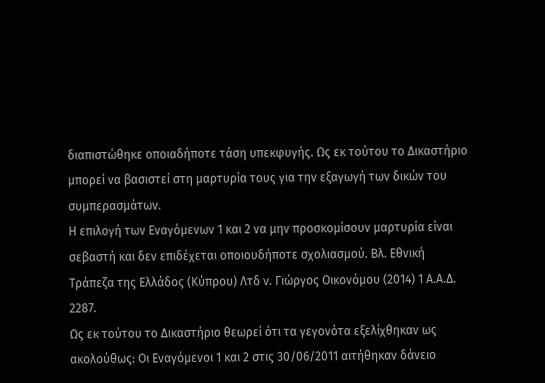διαπιστώθηκε οποιαδήποτε τάση υπεκφυγής. Ως εκ τούτου το Δικαστήριο μπορεί να βασιστεί στη μαρτυρία τους για την εξαγωγή των δικών του συμπερασμάτων.
Η επιλογή των Εναγόμενων 1 και 2 να μην προσκομίσουν μαρτυρία είναι σεβαστή και δεν επιδέχεται οποιουδήποτε σχολιασμού. Βλ. Εθνική Τράπεζα της Ελλάδος (Κύπρου) Λτδ ν. Γιώργος Οικονόμου (2014) 1 Α.Α.Δ. 2287.
Ως εκ τούτου το Δικαστήριο θεωρεί ότι τα γεγονότα εξελίχθηκαν ως ακολούθως: Οι Εναγόμενοι 1 και 2 στις 30/06/2011 αιτήθηκαν δάνειο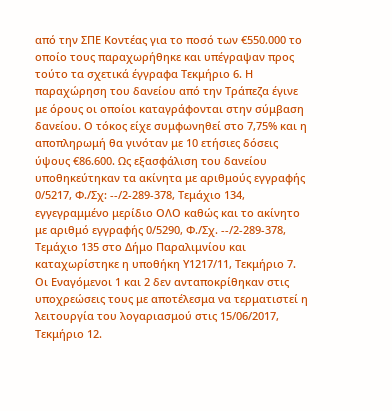από την ΣΠΕ Κοντέας για το ποσό των €550.000 το οποίο τους παραχωρήθηκε και υπέγραψαν προς τούτο τα σχετικά έγγραφα Τεκμήριο 6. Η παραχώρηση του δανείου από την Τράπεζα έγινε με όρους οι οποίοι καταγράφονται στην σύμβαση δανείου. Ο τόκος είχε συμφωνηθεί στο 7,75% και η αποπληρωμή θα γινόταν με 10 ετήσιες δόσεις ύψους €86.600. Ως εξασφάλιση του δανείου υποθηκεύτηκαν τα ακίνητα με αριθμούς εγγραφής 0/5217, Φ./Σχ: --/2-289-378, Τεμάχιο 134, εγγεγραμμένο μερίδιο ΟΛΟ καθώς και το ακίνητο με αριθμό εγγραφής 0/5290, Φ./Σχ. --/2-289-378, Τεμάχιο 135 στο Δήμο Παραλιμνίου και καταχωρίστηκε η υποθήκη Υ1217/11, Τεκμήριο 7. Οι Εναγόμενοι 1 και 2 δεν ανταποκρίθηκαν στις υποχρεώσεις τους με αποτέλεσμα να τερματιστεί η λειτουργία του λογαριασμού στις 15/06/2017, Τεκμήριο 12.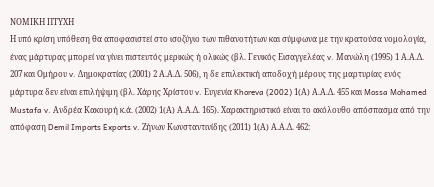ΝΟΜΙΚΗ ΠΤΥΧΗ
Η υπό κρίση υπόθεση θα αποφασιστεί στο ισοζύγιο των πιθανοτήτων και σύμφωνα με την κρατούσα νομολογία, ένας μάρτυρας μπορεί να γίνει πιστευτός μερικώς ή ολικώς (βλ. Γενικός Εισαγγελέας v. Μανώλη (1995) 1 Α.Α.Δ. 207 και Ομήρου v. Δημοκρατίας (2001) 2 Α.Α.Δ. 506), η δε επιλεκτική αποδοχή μέρους της μαρτυρίας ενός μάρτυρα δεν είναι επιλήψιμη (βλ. Χάρης Χρίστου v. Ευγενία Khoreva (2002) 1(Α) Α.Α.Δ. 455 και Mossa Mohamed Mustafa v. Ανδρέα Κακουρή κ.ά. (2002) 1(Α) Α.Α.Δ. 165). Χαρακτηριστικό είναι το ακόλουθο απόσπασμα από την απόφαση Demil Imports Exports v. Ζήνων Κωνσταντινίδης (2011) 1(Α) Α.Α.Δ. 462: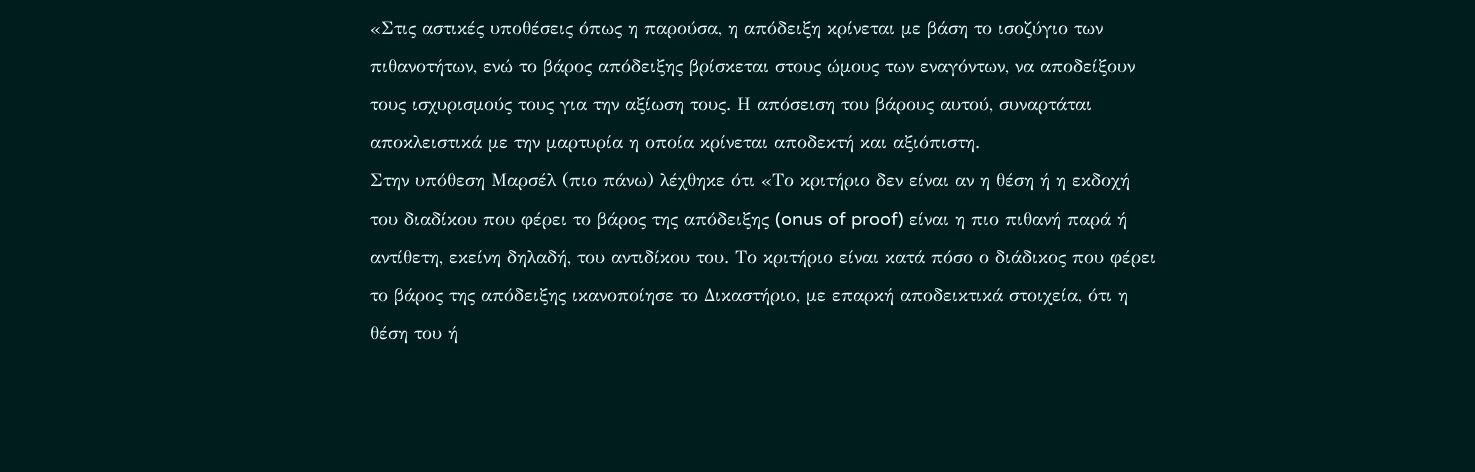«Στις αστικές υποθέσεις όπως η παρούσα, η απόδειξη κρίνεται με βάση το ισοζύγιο των πιθανοτήτων, ενώ το βάρος απόδειξης βρίσκεται στους ώμους των εναγόντων, να αποδείξουν τους ισχυρισμούς τους για την αξίωση τους. Η απόσειση του βάρους αυτού, συναρτάται αποκλειστικά με την μαρτυρία η οποία κρίνεται αποδεκτή και αξιόπιστη.
Στην υπόθεση Μαρσέλ (πιο πάνω) λέχθηκε ότι «Το κριτήριο δεν είναι αν η θέση ή η εκδοχή του διαδίκου που φέρει το βάρος της απόδειξης (onus of proof) είναι η πιο πιθανή παρά ή αντίθετη, εκείνη δηλαδή, του αντιδίκου του. Το κριτήριο είναι κατά πόσο ο διάδικος που φέρει το βάρος της απόδειξης ικανοποίησε το Δικαστήριο, με επαρκή αποδεικτικά στοιχεία, ότι η θέση του ή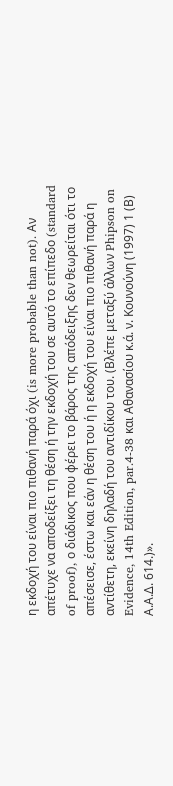η εκδοχή του είναι πιο πιθανή παρά όχι (is more probable than not). Αν απέτυχε να αποδείξει τη θέση ή την εκδοχή του σε αυτό το επίπεδο (standard of proof), ο διάδικος που φέρει το βάρος της απόδειξης δεν θεωρείται ότι το απέσεισε, έστω και εάν η θέση του ή η εκδοχή του είναι πιο πιθανή παρά η αντίθετη, εκείνη δηλαδή του αντιδίκου του. (Βλέπε μεταξύ άλλων Phipson on Evidence, 14th Edition, par.4-38 και Αθανασίου κ.ά. ν. Κουνούνη (1997) 1 (Β) Α.Α.Δ. 614.)».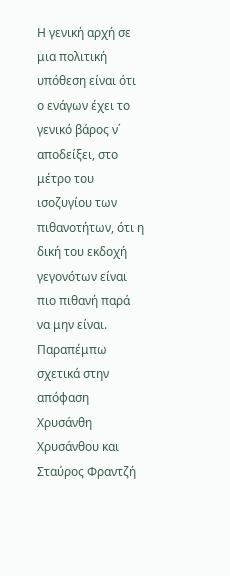Η γενική αρχή σε μια πολιτική υπόθεση είναι ότι ο ενάγων έχει το γενικό βάρος ν΄ αποδείξει, στο μέτρο του ισοζυγίου των πιθανοτήτων, ότι η δική του εκδοχή γεγονότων είναι πιο πιθανή παρά να μην είναι. Παραπέμπω σχετικά στην απόφαση Χρυσάνθη Χρυσάνθου και Σταύρος Φραντζή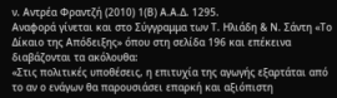ν. Αντρέα Φραντζή (2010) 1(Β) Α.Α.Δ. 1295.
Αναφορά γίνεται και στο Σύγγραμμα των Τ. Ηλιάδη & Ν. Σάντη «Το Δίκαιο της Απόδειξης» όπου στη σελίδα 196 και επέκεινα διαβάζονται τα ακόλουθα:
«Στις πολιτικές υποθέσεις, η επιτυχία της αγωγής εξαρτάται από το αν ο ενάγων θα παρουσιάσει επαρκή και αξιόπιστη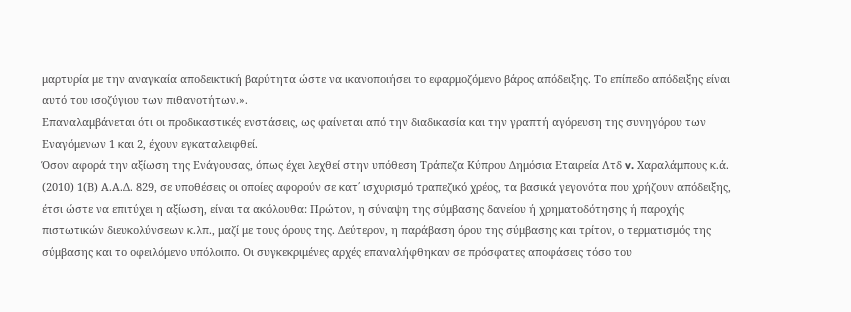μαρτυρία με την αναγκαία αποδεικτική βαρύτητα ώστε να ικανοποιήσει το εφαρμοζόμενο βάρος απόδειξης. Το επίπεδο απόδειξης είναι αυτό του ισοζύγιου των πιθανοτήτων.».
Επαναλαμβάνεται ότι οι προδικαστικές ενστάσεις, ως φαίνεται από την διαδικασία και την γραπτή αγόρευση της συνηγόρου των Εναγόμενων 1 και 2, έχουν εγκαταλειφθεί.
Όσον αφορά την αξίωση της Ενάγουσας, όπως έχει λεχθεί στην υπόθεση Τράπεζα Κύπρου Δημόσια Εταιρεία Λτδ v. Χαραλάμπους κ.ά. (2010) 1(Β) Α.Α.Δ. 829, σε υποθέσεις οι οποίες αφορούν σε κατ΄ ισχυρισμό τραπεζικό χρέος, τα βασικά γεγονότα που χρήζουν απόδειξης, έτσι ώστε να επιτύχει η αξίωση, είναι τα ακόλουθα: Πρώτον, η σύναψη της σύμβασης δανείου ή χρηματοδότησης ή παροχής πιστωτικών διευκολύνσεων κ.λπ., μαζί με τους όρους της. Δεύτερον, η παράβαση όρου της σύμβασης και τρίτον, ο τερματισμός της σύμβασης και το οφειλόμενο υπόλοιπο. Οι συγκεκριμένες αρχές επαναλήφθηκαν σε πρόσφατες αποφάσεις τόσο του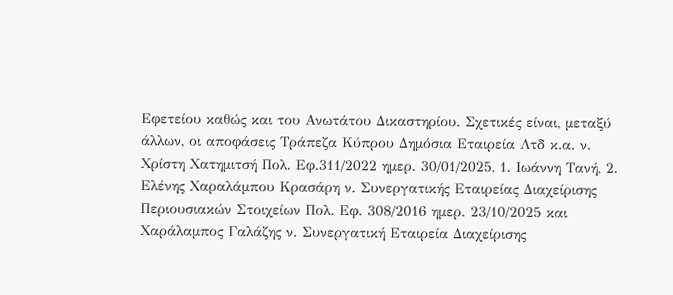Εφετείου καθώς και του Ανωτάτου Δικαστηρίου. Σχετικές είναι, μεταξύ άλλων, οι αποφάσεις Τράπεζα Κύπρου Δημόσια Εταιρεία Λτδ κ.α. ν. Χρίστη Χατημιτσή Πολ. Εφ.311/2022 ημερ. 30/01/2025, 1. Ιωάννη Τανή, 2. Ελένης Χαραλάμπου Κρασάρη ν. Συνεργατικής Εταιρείας Διαχείρισης Περιουσιακών Στοιχείων Πολ. Εφ. 308/2016 ημερ. 23/10/2025 και Χαράλαμπος Γαλάζης ν. Συνεργατική Εταιρεία Διαχείρισης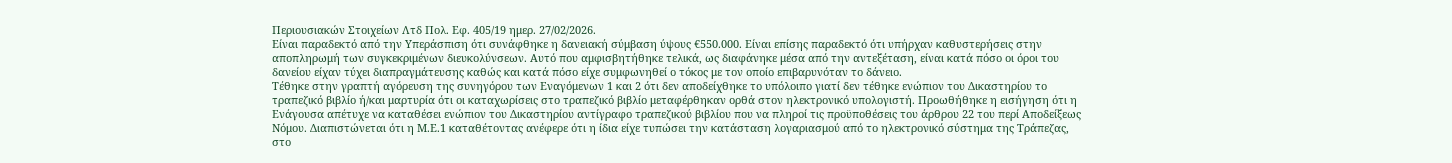Περιουσιακών Στοιχείων Λτδ Πολ. Εφ. 405/19 ημερ. 27/02/2026.
Είναι παραδεκτό από την Υπεράσπιση ότι συνάφθηκε η δανειακή σύμβαση ύψους €550.000. Είναι επίσης παραδεκτό ότι υπήρχαν καθυστερήσεις στην αποπληρωμή των συγκεκριμένων διευκολύνσεων. Αυτό που αμφισβητήθηκε τελικά, ως διαφάνηκε μέσα από την αντεξέταση, είναι κατά πόσο οι όροι του δανείου είχαν τύχει διαπραγμάτευσης καθώς και κατά πόσο είχε συμφωνηθεί ο τόκος με τον οποίο επιβαρυνόταν το δάνειο.
Τέθηκε στην γραπτή αγόρευση της συνηγόρου των Εναγόμενων 1 και 2 ότι δεν αποδείχθηκε το υπόλοιπο γιατί δεν τέθηκε ενώπιον του Δικαστηρίου το τραπεζικό βιβλίο ή/και μαρτυρία ότι οι καταχωρίσεις στο τραπεζικό βιβλίο μεταφέρθηκαν ορθά στον ηλεκτρονικό υπολογιστή. Προωθήθηκε η εισήγηση ότι η Ενάγουσα απέτυχε να καταθέσει ενώπιον του Δικαστηρίου αντίγραφο τραπεζικού βιβλίου που να πληροί τις προϋποθέσεις του άρθρου 22 του περί Αποδείξεως Νόμου. Διαπιστώνεται ότι η Μ.Ε.1 καταθέτοντας ανέφερε ότι η ίδια είχε τυπώσει την κατάσταση λογαριασμού από το ηλεκτρονικό σύστημα της Τράπεζας, στο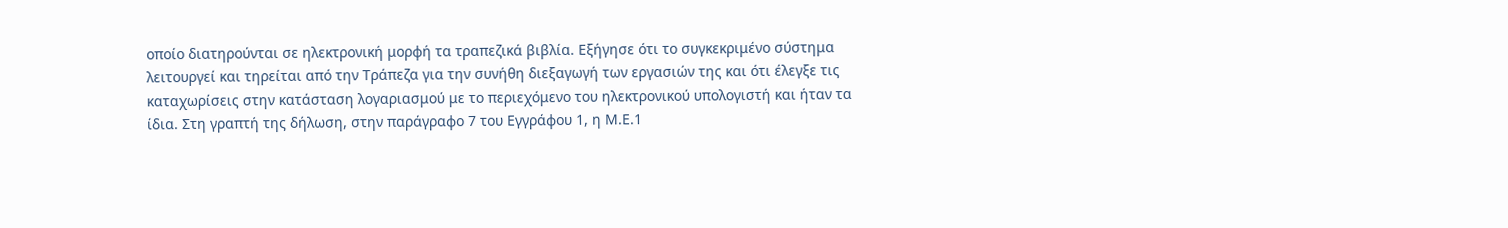οποίο διατηρούνται σε ηλεκτρονική μορφή τα τραπεζικά βιβλία. Εξήγησε ότι το συγκεκριμένο σύστημα λειτουργεί και τηρείται από την Τράπεζα για την συνήθη διεξαγωγή των εργασιών της και ότι έλεγξε τις καταχωρίσεις στην κατάσταση λογαριασμού με το περιεχόμενο του ηλεκτρονικού υπολογιστή και ήταν τα ίδια. Στη γραπτή της δήλωση, στην παράγραφο 7 του Εγγράφου 1, η Μ.Ε.1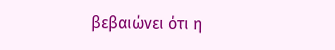βεβαιώνει ότι η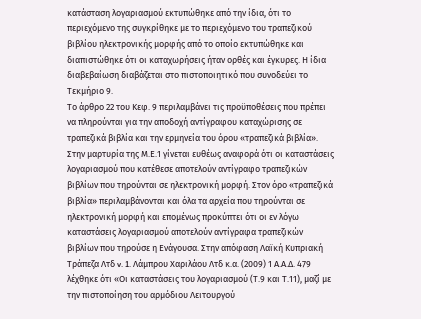κατάσταση λογαριασμού εκτυπώθηκε από την ίδια, ότι το περιεχόμενο της συγκρίθηκε με το περιεχόμενο του τραπεζικού βιβλίου ηλεκτρονικής μορφής από το οποίο εκτυπώθηκε και διαπιστώθηκε ότι οι καταχωρήσεις ήταν ορθές και έγκυρες. Η ίδια διαβεβαίωση διαβάζεται στο πιστοποιητικό που συνοδεύει το Τεκμήριο 9.
Το άρθρο 22 του Κεφ. 9 περιλαμβάνει τις προϋποθέσεις που πρέπει να πληρούνται για την αποδοχή αντίγραφου καταχώρισης σε τραπεζικά βιβλία και την ερμηνεία του όρου «τραπεζικά βιβλία». Στην μαρτυρία της Μ.Ε.1 γίνεται ευθέως αναφορά ότι οι καταστάσεις λογαριασμού που κατέθεσε αποτελούν αντίγραφο τραπεζικών βιβλίων που τηρούνται σε ηλεκτρονική μορφή. Στον όρο «τραπεζικά βιβλία» περιλαμβάνονται και όλα τα αρχεία που τηρούνται σε ηλεκτρονική μορφή και επομένως προκύπτει ότι οι εν λόγω καταστάσεις λογαριασμού αποτελούν αντίγραφα τραπεζικών βιβλίων που τηρούσε η Ενάγουσα. Στην απόφαση Λαϊκή Κυπριακή Τράπεζα Λτδ v. 1. Λάμπρου Χαριλάου Λτδ κ.α. (2009) 1 Α.Α.Δ. 479 λέχθηκε ότι «Οι καταστάσεις του λογαριασμού (Τ.9 και Τ.11), μαζί με την πιστοποίηση του αρμόδιου Λειτουργού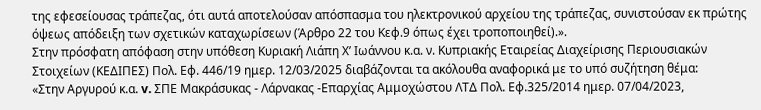της εφεσείουσας τράπεζας, ότι αυτά αποτελούσαν απόσπασμα του ηλεκτρονικού αρχείου της τράπεζας, συνιστούσαν εκ πρώτης όψεως απόδειξη των σχετικών καταχωρίσεων (Άρθρο 22 του Κεφ.9 όπως έχει τροποποιηθεί).».
Στην πρόσφατη απόφαση στην υπόθεση Κυριακή Λιάπη Χ’ Ιωάννου κ.α. ν. Κυπριακής Εταιρείας Διαχείρισης Περιουσιακών Στοιχείων (ΚΕΔΙΠΕΣ) Πολ. Εφ. 446/19 ημερ. 12/03/2025 διαβάζονται τα ακόλουθα αναφορικά με το υπό συζήτηση θέμα:
«Στην Αργυρού κ.α. v. ΣΠΕ Μακράσυκας - Λάρνακας -Επαρχίας Αμμοχώστου ΛΤΔ Πολ. Εφ.325/2014 ημερ. 07/04/2023,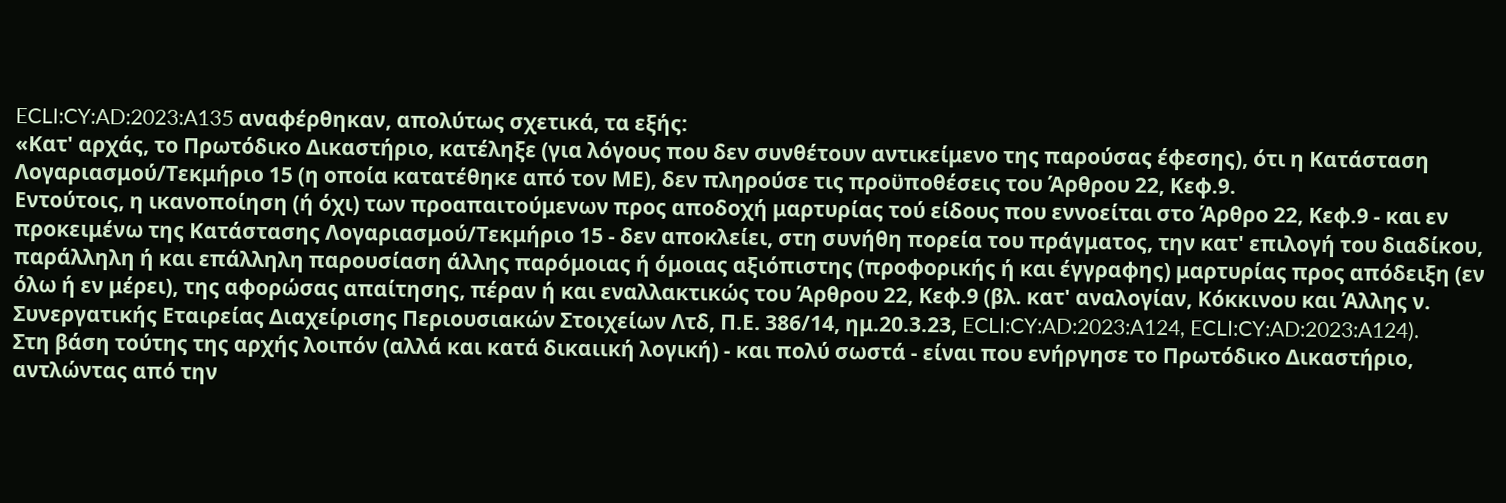ECLI:CY:AD:2023:A135 αναφέρθηκαν, απολύτως σχετικά, τα εξής:
«Κατ' αρχάς, το Πρωτόδικο Δικαστήριο, κατέληξε (για λόγους που δεν συνθέτουν αντικείμενο της παρούσας έφεσης), ότι η Κατάσταση Λογαριασμού/Τεκμήριο 15 (η οποία κατατέθηκε από τον ΜΕ), δεν πληρούσε τις προϋποθέσεις του Άρθρου 22, Κεφ.9.
Εντούτοις, η ικανοποίηση (ή όχι) των προαπαιτούμενων προς αποδοχή μαρτυρίας τού είδους που εννοείται στο Άρθρο 22, Κεφ.9 - και εν προκειμένω της Κατάστασης Λογαριασμού/Τεκμήριο 15 - δεν αποκλείει, στη συνήθη πορεία του πράγματος, την κατ' επιλογή του διαδίκου, παράλληλη ή και επάλληλη παρουσίαση άλλης παρόμοιας ή όμοιας αξιόπιστης (προφορικής ή και έγγραφης) μαρτυρίας προς απόδειξη (εν όλω ή εν μέρει), της αφορώσας απαίτησης, πέραν ή και εναλλακτικώς του Άρθρου 22, Κεφ.9 (βλ. κατ' αναλογίαν, Κόκκινου και Άλλης ν. Συνεργατικής Εταιρείας Διαχείρισης Περιουσιακών Στοιχείων Λτδ, Π.Ε. 386/14, ημ.20.3.23, ECLI:CY:AD:2023:A124, ECLI:CY:AD:2023:A124).
Στη βάση τούτης της αρχής λοιπόν (αλλά και κατά δικαιική λογική) - και πολύ σωστά - είναι που ενήργησε το Πρωτόδικο Δικαστήριο, αντλώντας από την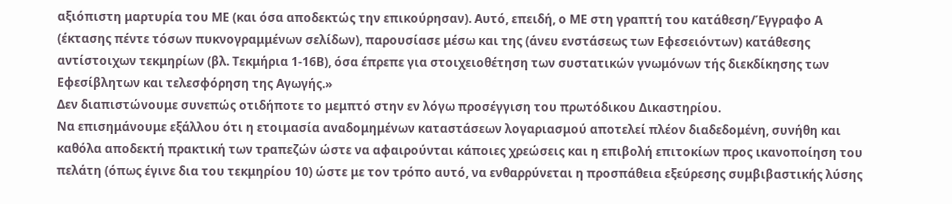αξιόπιστη μαρτυρία του ΜΕ (και όσα αποδεκτώς την επικούρησαν). Αυτό, επειδή, ο ΜΕ στη γραπτή του κατάθεση/Έγγραφο Α (έκτασης πέντε τόσων πυκνογραμμένων σελίδων), παρουσίασε μέσω και της (άνευ ενστάσεως των Εφεσειόντων) κατάθεσης αντίστοιχων τεκμηρίων (βλ. Τεκμήρια 1-16Β), όσα έπρεπε για στοιχειοθέτηση των συστατικών γνωμόνων τής διεκδίκησης των Εφεσίβλητων και τελεσφόρηση της Αγωγής.»
Δεν διαπιστώνουμε συνεπώς οτιδήποτε το μεμπτό στην εν λόγω προσέγγιση του πρωτόδικου Δικαστηρίου.
Να επισημάνουμε εξάλλου ότι η ετοιμασία αναδομημένων καταστάσεων λογαριασμού αποτελεί πλέον διαδεδομένη, συνήθη και καθόλα αποδεκτή πρακτική των τραπεζών ώστε να αφαιρούνται κάποιες χρεώσεις και η επιβολή επιτοκίων προς ικανοποίηση του πελάτη (όπως έγινε δια του τεκμηρίου 10) ώστε με τον τρόπο αυτό, να ενθαρρύνεται η προσπάθεια εξεύρεσης συμβιβαστικής λύσης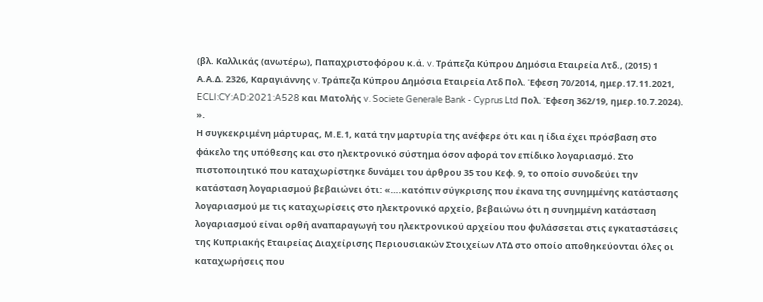(βλ. Καλλικάς (ανωτέρω), Παπαχριστοφόρου κ.ά. v. Τράπεζα Κύπρου Δημόσια Εταιρεία Λτδ., (2015) 1 Α.Α.Δ. 2326, Καραγιάννης v. Τράπεζα Κύπρου Δημόσια Εταιρεία Λτδ Πολ. Έφεση 70/2014, ημερ.17.11.2021, ECLI:CY:AD:2021:A528 και Ματολής v. Societe Generale Bank - Cyprus Ltd Πολ. Έφεση 362/19, ημερ.10.7.2024). ».
Η συγκεκριμένη μάρτυρας, Μ.Ε.1, κατά την μαρτυρία της ανέφερε ότι και η ίδια έχει πρόσβαση στο φάκελο της υπόθεσης και στο ηλεκτρονικό σύστημα όσον αφορά τον επίδικο λογαριασμό. Στο πιστοποιητικό που καταχωρίστηκε δυνάμει του άρθρου 35 του Κεφ. 9, το οποίο συνοδεύει την κατάσταση λογαριασμού βεβαιώνει ότι: «….κατόπιν σύγκρισης που έκανα της συνημμένης κατάστασης λογαριασμού με τις καταχωρίσεις στο ηλεκτρονικό αρχείο, βεβαιώνω ότι η συνημμένη κατάσταση λογαριασμού είναι ορθή αναπαραγωγή του ηλεκτρονικού αρχείου που φυλάσσεται στις εγκαταστάσεις της Κυπριακής Εταιρείας Διαχείρισης Περιουσιακών Στοιχείων ΛΤΔ στο οποίο αποθηκεύονται όλες οι καταχωρήσεις που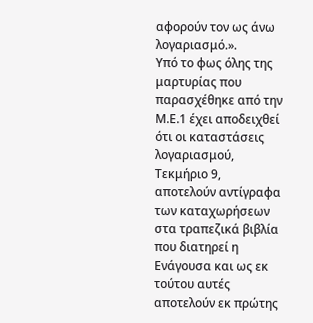αφορούν τον ως άνω λογαριασμό.».
Υπό το φως όλης της μαρτυρίας που παρασχέθηκε από την Μ.Ε.1 έχει αποδειχθεί ότι οι καταστάσεις λογαριασμού, Τεκμήριο 9, αποτελούν αντίγραφα των καταχωρήσεων στα τραπεζικά βιβλία που διατηρεί η Ενάγουσα και ως εκ τούτου αυτές αποτελούν εκ πρώτης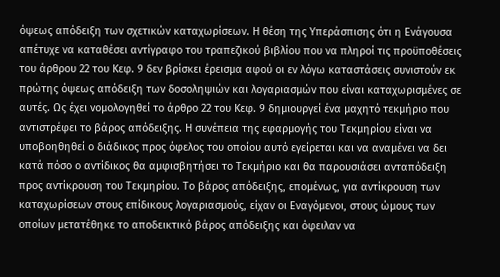όψεως απόδειξη των σχετικών καταχωρίσεων. Η θέση της Υπεράσπισης ότι η Ενάγουσα απέτυχε να καταθέσει αντίγραφο του τραπεζικού βιβλίου που να πληροί τις προϋποθέσεις του άρθρου 22 του Κεφ. 9 δεν βρίσκει έρεισμα αφού οι εν λόγω καταστάσεις συνιστούν εκ πρώτης όψεως απόδειξη των δοσοληψιών και λογαριασμών που είναι καταχωρισμένες σε αυτές. Ως έχει νομολογηθεί το άρθρο 22 του Κεφ. 9 δημιουργεί ένα μαχητό τεκμήριο που αντιστρέφει το βάρος απόδειξης. Η συνέπεια της εφαρμογής του Τεκμηρίου είναι να υποβοηθηθεί ο διάδικος προς όφελος του οποίου αυτό εγείρεται και να αναμένει να δει κατά πόσο ο αντίδικος θα αμφισβητήσει το Τεκμήριο και θα παρουσιάσει ανταπόδειξη προς αντίκρουση του Τεκμηρίου. Το βάρος απόδειξης, επομένως, για αντίκρουση των καταχωρίσεων στους επίδικους λογαριασμούς, είχαν οι Εναγόμενοι, στους ώμους των οποίων μετατέθηκε το αποδεικτικό βάρος απόδειξης και όφειλαν να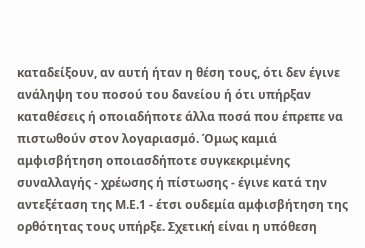καταδείξουν, αν αυτή ήταν η θέση τους, ότι δεν έγινε ανάληψη του ποσού του δανείου ή ότι υπήρξαν καταθέσεις ή οποιαδήποτε άλλα ποσά που έπρεπε να πιστωθούν στον λογαριασμό. Όμως καμιά αμφισβήτηση οποιασδήποτε συγκεκριμένης συναλλαγής - χρέωσης ή πίστωσης - έγινε κατά την αντεξέταση της Μ.Ε.1 - έτσι ουδεμία αμφισβήτηση της ορθότητας τους υπήρξε. Σχετική είναι η υπόθεση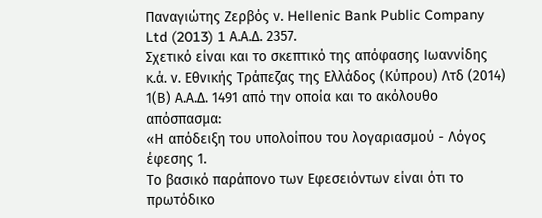Παναγιώτης Ζερβός ν. Hellenic Bank Public Company Ltd (2013) 1 Α.Α.Δ. 2357.
Σχετικό είναι και το σκεπτικό της απόφασης Ιωαννίδης κ.ά. ν. Εθνικής Τράπεζας της Ελλάδος (Κύπρου) Λτδ (2014) 1(Β) Α.Α.Δ. 1491 από την οποία και το ακόλουθο απόσπασμα:
«Η απόδειξη του υπολοίπου του λογαριασμού - Λόγος έφεσης 1.
Το βασικό παράπονο των Εφεσειόντων είναι ότι το πρωτόδικο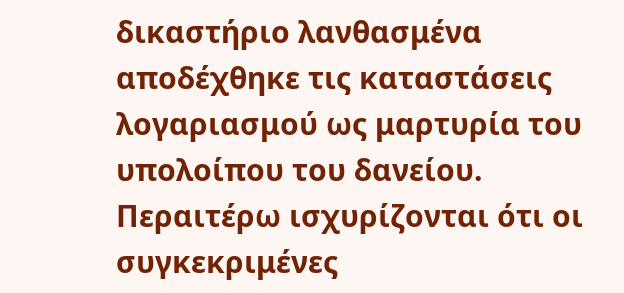δικαστήριο λανθασμένα αποδέχθηκε τις καταστάσεις λογαριασμού ως μαρτυρία του υπολοίπου του δανείου. Περαιτέρω ισχυρίζονται ότι οι συγκεκριμένες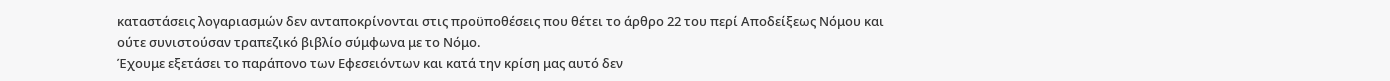καταστάσεις λογαριασμών δεν ανταποκρίνονται στις προϋποθέσεις που θέτει το άρθρο 22 του περί Αποδείξεως Νόμου και ούτε συνιστούσαν τραπεζικό βιβλίο σύμφωνα με το Νόμο.
Έχουμε εξετάσει το παράπονο των Εφεσειόντων και κατά την κρίση μας αυτό δεν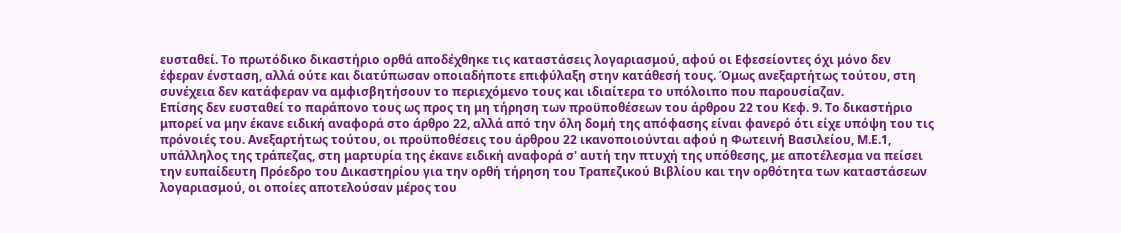ευσταθεί. Το πρωτόδικο δικαστήριο ορθά αποδέχθηκε τις καταστάσεις λογαριασμού, αφού οι Εφεσείοντες όχι μόνο δεν έφεραν ένσταση, αλλά ούτε και διατύπωσαν οποιαδήποτε επιφύλαξη στην κατάθεσή τους. Όμως ανεξαρτήτως τούτου, στη συνέχεια δεν κατάφεραν να αμφισβητήσουν το περιεχόμενο τους και ιδιαίτερα το υπόλοιπο που παρουσίαζαν.
Επίσης δεν ευσταθεί το παράπονο τους ως προς τη μη τήρηση των προϋποθέσεων του άρθρου 22 του Κεφ. 9. Το δικαστήριο μπορεί να μην έκανε ειδική αναφορά στο άρθρο 22, αλλά από την όλη δομή της απόφασης είναι φανερό ότι είχε υπόψη του τις πρόνοιές του. Ανεξαρτήτως τούτου, οι προϋποθέσεις του άρθρου 22 ικανοποιούνται αφού η Φωτεινή Βασιλείου, Μ.Ε.1, υπάλληλος της τράπεζας, στη μαρτυρία της έκανε ειδική αναφορά σ' αυτή την πτυχή της υπόθεσης, με αποτέλεσμα να πείσει την ευπαίδευτη Πρόεδρο του Δικαστηρίου για την ορθή τήρηση του Τραπεζικού Βιβλίου και την ορθότητα των καταστάσεων λογαριασμού, οι οποίες αποτελούσαν μέρος του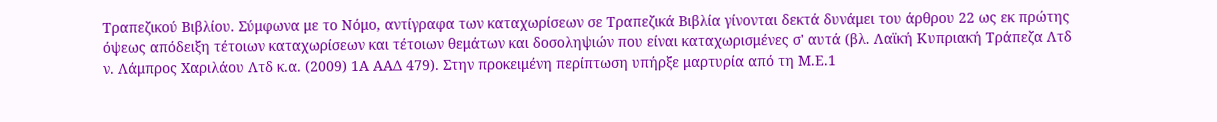Τραπεζικού Βιβλίου. Σύμφωνα με το Νόμο, αντίγραφα των καταχωρίσεων σε Τραπεζικά Βιβλία γίνονται δεκτά δυνάμει του άρθρου 22 ως εκ πρώτης όψεως απόδειξη τέτοιων καταχωρίσεων και τέτοιων θεμάτων και δοσοληψιών που είναι καταχωρισμένες σ' αυτά (βλ. Λαϊκή Κυπριακή Τράπεζα Λτδ ν. Λάμπρος Χαριλάου Λτδ κ.α. (2009) 1Α ΑΑΔ 479). Στην προκειμένη περίπτωση υπήρξε μαρτυρία από τη Μ.Ε.1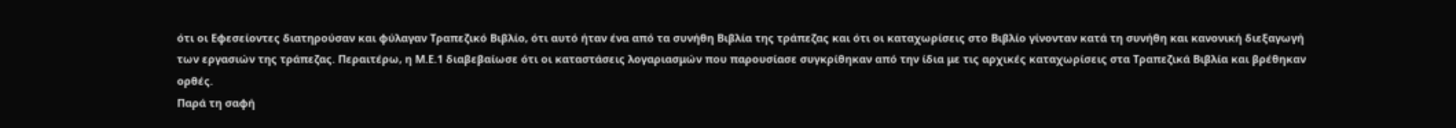ότι οι Εφεσείοντες διατηρούσαν και φύλαγαν Τραπεζικό Βιβλίο, ότι αυτό ήταν ένα από τα συνήθη Βιβλία της τράπεζας και ότι οι καταχωρίσεις στο Βιβλίο γίνονταν κατά τη συνήθη και κανονική διεξαγωγή των εργασιών της τράπεζας. Περαιτέρω, η Μ.Ε.1 διαβεβαίωσε ότι οι καταστάσεις λογαριασμών που παρουσίασε συγκρίθηκαν από την ίδια με τις αρχικές καταχωρίσεις στα Τραπεζικά Βιβλία και βρέθηκαν ορθές.
Παρά τη σαφή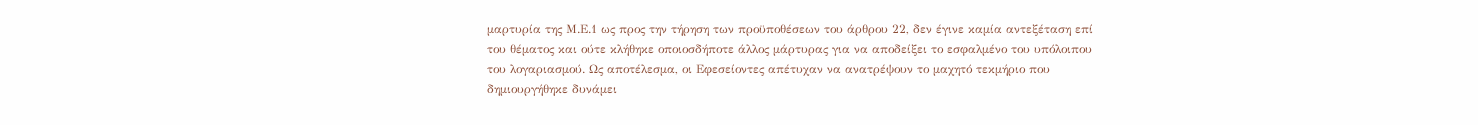μαρτυρία της Μ.Ε.1 ως προς την τήρηση των προϋποθέσεων του άρθρου 22, δεν έγινε καμία αντεξέταση επί του θέματος και ούτε κλήθηκε οποιοσδήποτε άλλος μάρτυρας για να αποδείξει το εσφαλμένο του υπόλοιπου του λογαριασμού. Ως αποτέλεσμα, οι Εφεσείοντες απέτυχαν να ανατρέψουν το μαχητό τεκμήριο που δημιουργήθηκε δυνάμει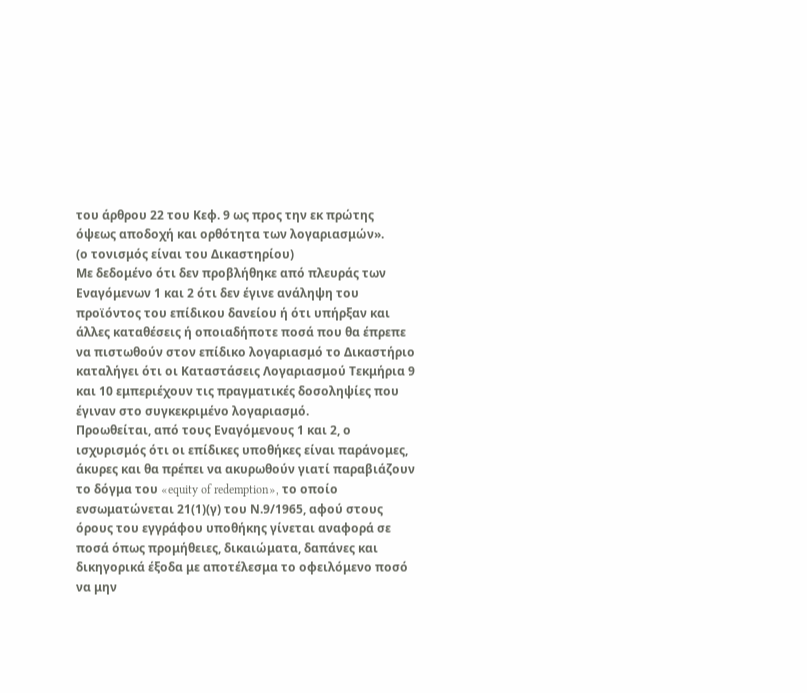του άρθρου 22 του Κεφ. 9 ως προς την εκ πρώτης όψεως αποδοχή και ορθότητα των λογαριασμών».
(ο τονισμός είναι του Δικαστηρίου)
Με δεδομένο ότι δεν προβλήθηκε από πλευράς των Εναγόμενων 1 και 2 ότι δεν έγινε ανάληψη του προϊόντος του επίδικου δανείου ή ότι υπήρξαν και άλλες καταθέσεις ή οποιαδήποτε ποσά που θα έπρεπε να πιστωθούν στον επίδικο λογαριασμό το Δικαστήριο καταλήγει ότι οι Καταστάσεις Λογαριασμού Τεκμήρια 9 και 10 εμπεριέχουν τις πραγματικές δοσοληψίες που έγιναν στο συγκεκριμένο λογαριασμό.
Προωθείται, από τους Εναγόμενους 1 και 2, ο ισχυρισμός ότι οι επίδικες υποθήκες είναι παράνομες, άκυρες και θα πρέπει να ακυρωθούν γιατί παραβιάζουν το δόγμα του «equity of redemption», το οποίο ενσωματώνεται 21(1)(γ) του Ν.9/1965, αφού στους όρους του εγγράφου υποθήκης γίνεται αναφορά σε ποσά όπως προμήθειες, δικαιώματα, δαπάνες και δικηγορικά έξοδα με αποτέλεσμα το οφειλόμενο ποσό να μην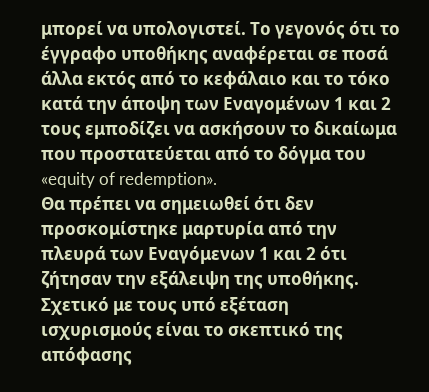μπορεί να υπολογιστεί. Το γεγονός ότι το έγγραφο υποθήκης αναφέρεται σε ποσά άλλα εκτός από το κεφάλαιο και το τόκο κατά την άποψη των Εναγομένων 1 και 2 τους εμποδίζει να ασκήσουν το δικαίωμα που προστατεύεται από το δόγμα του «equity of redemption».
Θα πρέπει να σημειωθεί ότι δεν προσκομίστηκε μαρτυρία από την πλευρά των Εναγόμενων 1 και 2 ότι ζήτησαν την εξάλειψη της υποθήκης. Σχετικό με τους υπό εξέταση ισχυρισμούς είναι το σκεπτικό της απόφασης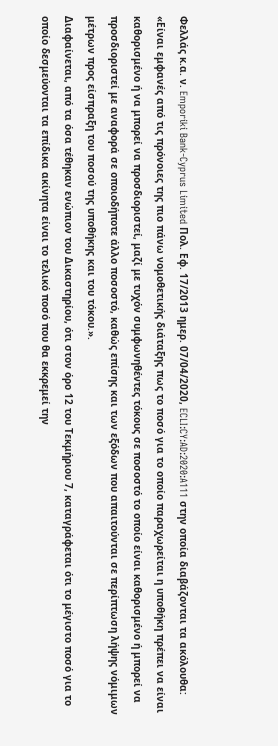Φελλάς κ.α. ν. Emporiki Bank-Cyprus Limited Πολ. Εφ. 17/2013 ημερ. 07/04/2020, ECLI:CY:AD:2020:A111 στην οποία διαβάζονται τα ακόλουθα:
«Είναι εμφανές από τις πρόνοιες της πιο πάνω νομοθετικής διάταξης πως το ποσό για το οποίο παραχωρείται η υποθήκη πρέπει να είναι καθορισμένο ή να μπορεί να προσδιοριστεί, μαζί με τυχόν συμφωνηθέντες τόκους σε ποσοστό το οποίο είναι καθορισμένο ή μπορεί να προσδιοριστεί με αναφορά σε οποιοδήποτε άλλο ποσοστό, καθώς επίσης και των εξόδων που απαιτούνται σε περίπτωση λήψης νόμιμων μέτρων προς είσπραξη του ποσού της υποθήκης και του τόκου.».
Διαφαίνεται, από τα όσα τέθηκαν ενώπιον του Δικαστηρίου, ότι στον όρο 12 του Τεκμήριου 7, καταγράφεται ότι το μέγιστο ποσό για το οποίο δεσμεύονται τα επίδικα ακίνητα είναι το τελικό ποσό που θα εκκρεμεί την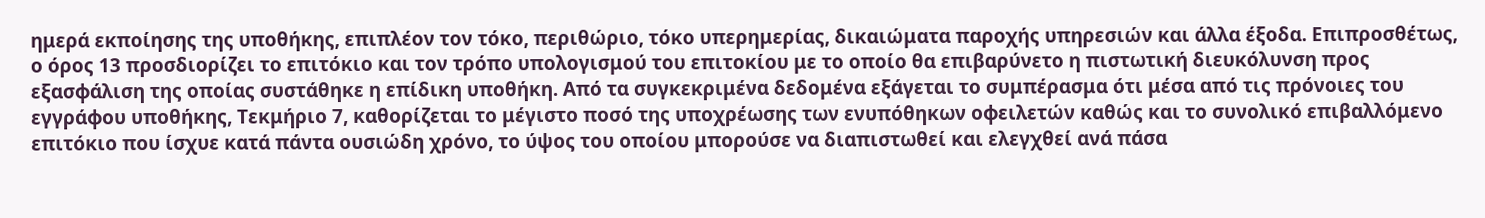ημερά εκποίησης της υποθήκης, επιπλέον τον τόκο, περιθώριο, τόκο υπερημερίας, δικαιώματα παροχής υπηρεσιών και άλλα έξοδα. Επιπροσθέτως, ο όρος 13 προσδιορίζει το επιτόκιο και τον τρόπο υπολογισμού του επιτοκίου με το οποίο θα επιβαρύνετο η πιστωτική διευκόλυνση προς εξασφάλιση της οποίας συστάθηκε η επίδικη υποθήκη. Από τα συγκεκριμένα δεδομένα εξάγεται το συμπέρασμα ότι μέσα από τις πρόνοιες του εγγράφου υποθήκης, Τεκμήριο 7, καθορίζεται το μέγιστο ποσό της υποχρέωσης των ενυπόθηκων οφειλετών καθώς και το συνολικό επιβαλλόμενο επιτόκιο που ίσχυε κατά πάντα ουσιώδη χρόνο, το ύψος του οποίου μπορούσε να διαπιστωθεί και ελεγχθεί ανά πάσα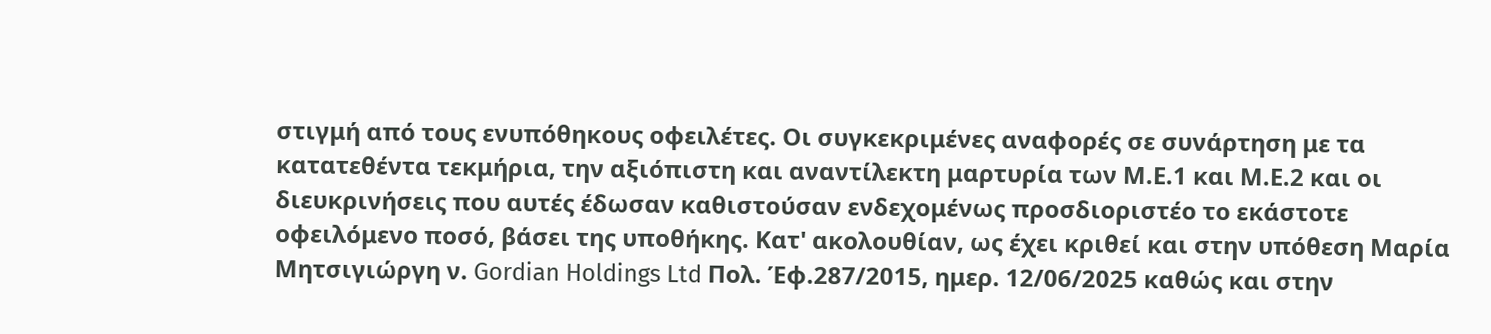στιγμή από τους ενυπόθηκους οφειλέτες. Οι συγκεκριμένες αναφορές σε συνάρτηση με τα κατατεθέντα τεκμήρια, την αξιόπιστη και αναντίλεκτη μαρτυρία των Μ.Ε.1 και Μ.Ε.2 και οι διευκρινήσεις που αυτές έδωσαν καθιστούσαν ενδεχομένως προσδιοριστέο το εκάστοτε οφειλόμενο ποσό, βάσει της υποθήκης. Κατ' ακολουθίαν, ως έχει κριθεί και στην υπόθεση Μαρία Μητσιγιώργη ν. Gordian Holdings Ltd Πολ. Έφ.287/2015, ημερ. 12/06/2025 καθώς και στην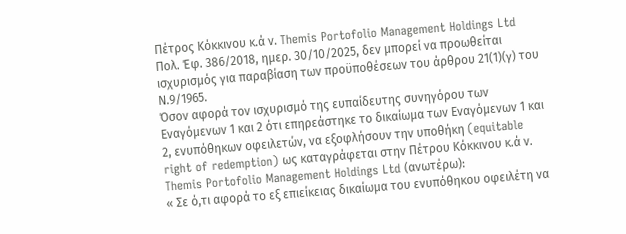Πέτρος Κόκκινου κ.ά ν. Themis Portofolio Management Holdings Ltd Πολ. Έφ. 386/2018, ημερ. 30/10/2025, δεν μπορεί να προωθείται ισχυρισμός για παραβίαση των προϋποθέσεων του άρθρου 21(1)(γ) του Ν.9/1965.
Όσον αφορά τον ισχυρισμό της ευπαίδευτης συνηγόρου των Εναγόμενων 1 και 2 ότι επηρεάστηκε το δικαίωμα των Εναγόμενων 1 και 2, ενυπόθηκων οφειλετών, να εξοφλήσουν την υποθήκη (equitable right of redemption) ως καταγράφεται στην Πέτρου Κόκκινου κ.ά ν. Themis Portofolio Management Holdings Ltd (ανωτέρω):
« Σε ό,τι αφορά το εξ επιείκειας δικαίωμα του ενυπόθηκου οφειλέτη να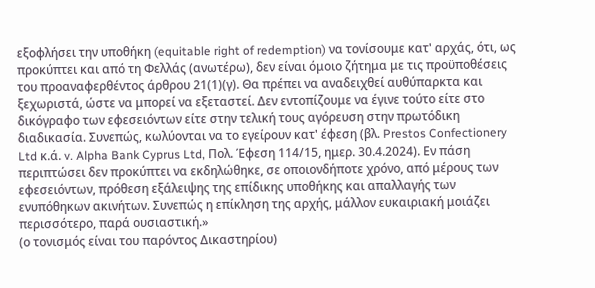εξοφλήσει την υποθήκη (equitable right of redemption) να τονίσουμε κατ' αρχάς, ότι, ως προκύπτει και από τη Φελλάς (ανωτέρω), δεν είναι όμοιο ζήτημα με τις προϋποθέσεις του προαναφερθέντος άρθρου 21(1)(γ). Θα πρέπει να αναδειχθεί αυθύπαρκτα και ξεχωριστά, ώστε να μπορεί να εξεταστεί. Δεν εντοπίζουμε να έγινε τούτο είτε στο δικόγραφο των εφεσειόντων είτε στην τελική τους αγόρευση στην πρωτόδικη διαδικασία. Συνεπώς, κωλύονται να το εγείρουν κατ' έφεση (βλ. Prestos Confectionery Ltd κ.ά. v. Alpha Bank Cyprus Ltd, Πολ. Έφεση 114/15, ημερ. 30.4.2024). Εν πάση περιπτώσει δεν προκύπτει να εκδηλώθηκε, σε οποιονδήποτε χρόνο, από μέρους των εφεσειόντων, πρόθεση εξάλειψης της επίδικης υποθήκης και απαλλαγής των ενυπόθηκων ακινήτων. Συνεπώς η επίκληση της αρχής, μάλλον ευκαιριακή μοιάζει περισσότερο, παρά ουσιαστική.»
(ο τονισμός είναι του παρόντος Δικαστηρίου)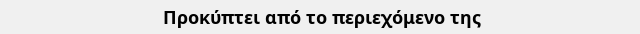Προκύπτει από το περιεχόμενο της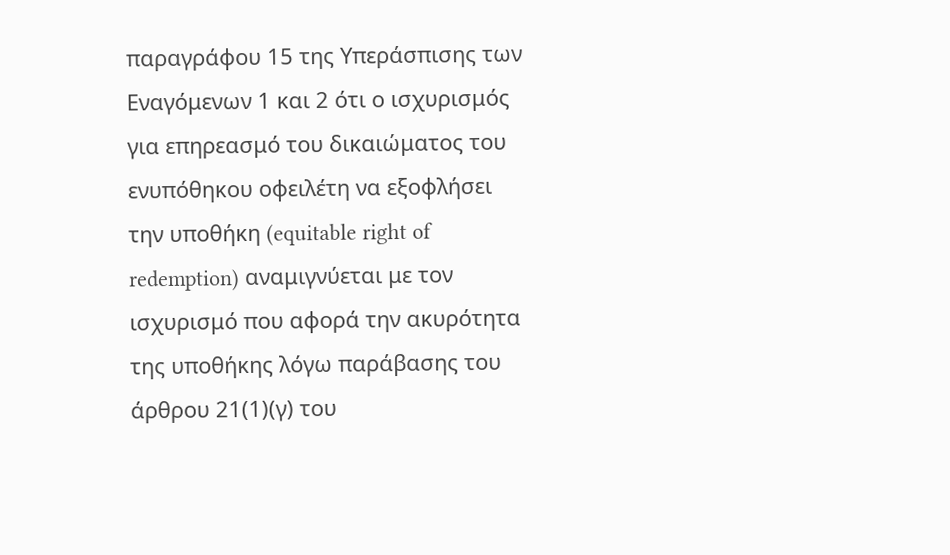παραγράφου 15 της Υπεράσπισης των Εναγόμενων 1 και 2 ότι ο ισχυρισμός για επηρεασμό του δικαιώματος του ενυπόθηκου οφειλέτη να εξοφλήσει την υποθήκη (equitable right of redemption) αναμιγνύεται με τον ισχυρισμό που αφορά την ακυρότητα της υποθήκης λόγω παράβασης του άρθρου 21(1)(γ) του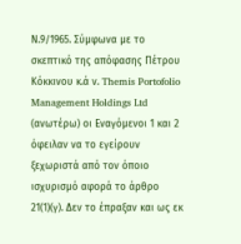Ν.9/1965. Σύμφωνα με το σκεπτικό της απόφασης Πέτρου Κόκκινου κ.ά ν. Themis Portofolio Management Holdings Ltd (ανωτέρω) οι Εναγόμενοι 1 και 2 όφειλαν να το εγείρουν ξεχωριστά από τον όποιο ισχυρισμό αφορά το άρθρο 21(1)(γ). Δεν το έπραξαν και ως εκ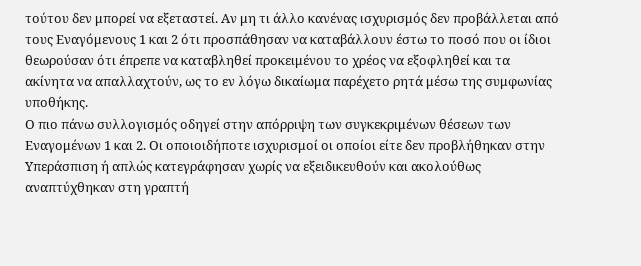τούτου δεν μπορεί να εξεταστεί. Αν μη τι άλλο κανένας ισχυρισμός δεν προβάλλεται από τους Εναγόμενους 1 και 2 ότι προσπάθησαν να καταβάλλουν έστω το ποσό που οι ίδιοι θεωρούσαν ότι έπρεπε να καταβληθεί προκειμένου το χρέος να εξοφληθεί και τα ακίνητα να απαλλαχτούν, ως το εν λόγω δικαίωμα παρέχετο ρητά μέσω της συμφωνίας υποθήκης.
Ο πιο πάνω συλλογισμός οδηγεί στην απόρριψη των συγκεκριμένων θέσεων των Εναγομένων 1 και 2. Οι οποιοιδήποτε ισχυρισμοί οι οποίοι είτε δεν προβλήθηκαν στην Υπεράσπιση ή απλώς κατεγράφησαν χωρίς να εξειδικευθούν και ακολούθως αναπτύχθηκαν στη γραπτή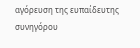αγόρευση της ευπαίδευτης συνηγόρου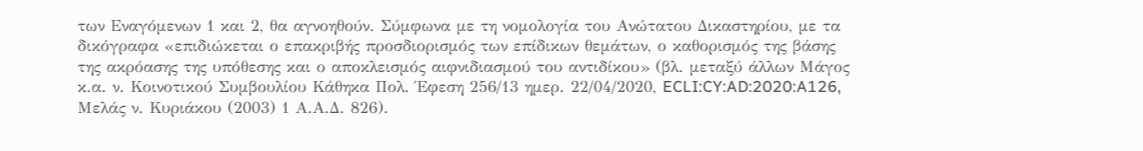των Εναγόμενων 1 και 2, θα αγνοηθούν. Σύμφωνα με τη νομολογία του Ανώτατου Δικαστηρίου, με τα δικόγραφα «επιδιώκεται ο επακριβής προσδιορισμός των επίδικων θεμάτων, ο καθορισμός της βάσης της ακρόασης της υπόθεσης και ο αποκλεισμός αιφνιδιασμού του αντιδίκου» (βλ. μεταξύ άλλων Μάγος κ.α. ν. Κοινοτικού Συμβουλίου Κάθηκα Πολ. Έφεση 256/13 ημερ. 22/04/2020, ECLI:CY:AD:2020:A126, Μελάς ν. Κυριάκου (2003) 1 Α.Α.Δ. 826).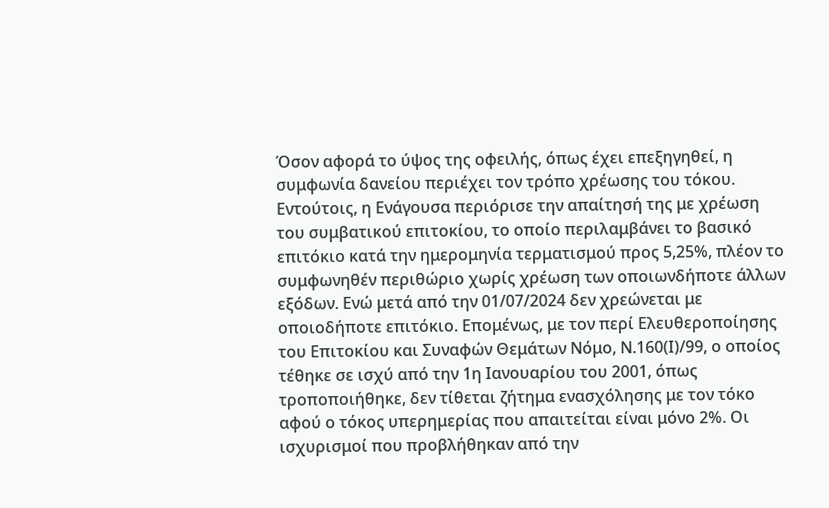Όσον αφορά το ύψος της οφειλής, όπως έχει επεξηγηθεί, η συμφωνία δανείου περιέχει τον τρόπο χρέωσης του τόκου. Εντούτοις, η Ενάγουσα περιόρισε την απαίτησή της με χρέωση του συμβατικού επιτοκίου, το οποίο περιλαμβάνει το βασικό επιτόκιο κατά την ημερομηνία τερματισμού προς 5,25%, πλέον το συμφωνηθέν περιθώριο χωρίς χρέωση των οποιωνδήποτε άλλων εξόδων. Ενώ μετά από την 01/07/2024 δεν χρεώνεται με οποιοδήποτε επιτόκιο. Επομένως, με τον περί Ελευθεροποίησης του Επιτοκίου και Συναφών Θεμάτων Νόμο, Ν.160(Ι)/99, ο οποίος τέθηκε σε ισχύ από την 1η Ιανουαρίου του 2001, όπως τροποποιήθηκε, δεν τίθεται ζήτημα ενασχόλησης με τον τόκο αφού ο τόκος υπερημερίας που απαιτείται είναι μόνο 2%. Οι ισχυρισμοί που προβλήθηκαν από την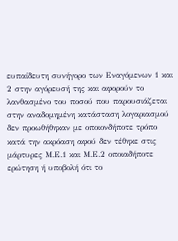ευπαίδευτη συνήγορο των Εναγόμενων 1 και 2 στην αγόρευσή της και αφορούν το λανθασμένο του ποσού που παρουσιάζεται στην αναδομημένη κατάσταση λογαριασμού δεν προωθήθηκαν με οποιονδήποτε τρόπο κατά την ακρόαση αφού δεν τέθηκε στις μάρτυρες Μ.Ε.1 και Μ.Ε.2 οποιαδήποτε ερώτηση ή υποβολή ότι το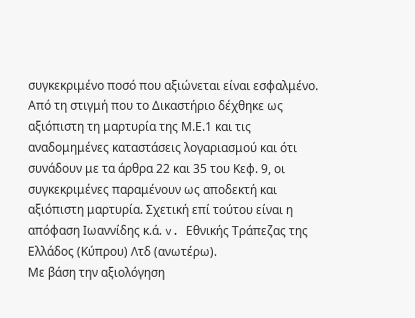συγκεκριμένο ποσό που αξιώνεται είναι εσφαλμένο.
Από τη στιγμή που το Δικαστήριο δέχθηκε ως αξιόπιστη τη μαρτυρία της Μ.Ε.1 και τις αναδομημένες καταστάσεις λογαριασμού και ότι συνάδουν με τα άρθρα 22 και 35 του Κεφ. 9, οι συγκεκριμένες παραμένουν ως αποδεκτή και αξιόπιστη μαρτυρία. Σχετική επί τούτου είναι η απόφαση Ιωαννίδης κ.ά. v. Εθνικής Τράπεζας της Ελλάδος (Κύπρου) Λτδ (ανωτέρω).
Με βάση την αξιολόγηση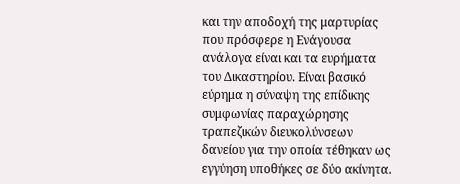και την αποδοχή της μαρτυρίας που πρόσφερε η Ενάγουσα ανάλογα είναι και τα ευρήματα του Δικαστηρίου. Είναι βασικό εύρημα η σύναψη της επίδικης συμφωνίας παραχώρησης τραπεζικών διευκολύνσεων δανείου για την οποία τέθηκαν ως εγγύηση υποθήκες σε δύο ακίνητα.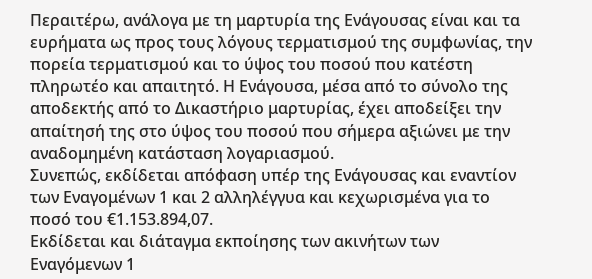Περαιτέρω, ανάλογα με τη μαρτυρία της Ενάγουσας είναι και τα ευρήματα ως προς τους λόγους τερματισμού της συμφωνίας, την πορεία τερματισμού και το ύψος του ποσού που κατέστη πληρωτέο και απαιτητό. Η Ενάγουσα, μέσα από το σύνολο της αποδεκτής από το Δικαστήριο μαρτυρίας, έχει αποδείξει την απαίτησή της στο ύψος του ποσού που σήμερα αξιώνει με την αναδομημένη κατάσταση λογαριασμού.
Συνεπώς, εκδίδεται απόφαση υπέρ της Ενάγουσας και εναντίον των Εναγομένων 1 και 2 αλληλέγγυα και κεχωρισμένα για το ποσό του €1.153.894,07.
Εκδίδεται και διάταγμα εκποίησης των ακινήτων των Εναγόμενων 1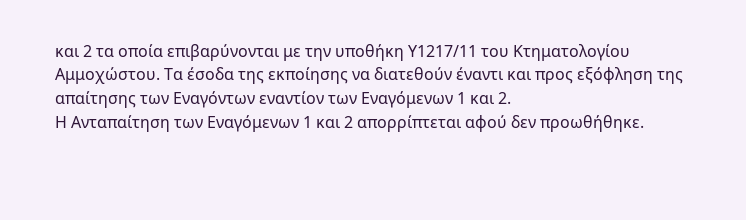και 2 τα οποία επιβαρύνονται με την υποθήκη Υ1217/11 του Κτηματολογίου Αμμοχώστου. Τα έσοδα της εκποίησης να διατεθούν έναντι και προς εξόφληση της απαίτησης των Εναγόντων εναντίον των Εναγόμενων 1 και 2.
Η Ανταπαίτηση των Εναγόμενων 1 και 2 απορρίπτεται αφού δεν προωθήθηκε.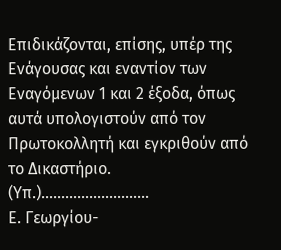Επιδικάζονται, επίσης, υπέρ της Ενάγουσας και εναντίον των Εναγόμενων 1 και 2 έξοδα, όπως αυτά υπολογιστούν από τον Πρωτοκολλητή και εγκριθούν από το Δικαστήριο.
(Υπ.)………………………
Ε. Γεωργίου-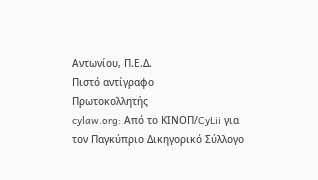Αντωνίου, Π.Ε.Δ.
Πιστό αντίγραφο
Πρωτοκολλητής
cylaw.org: Από το ΚΙΝOΠ/CyLii για τον Παγκύπριο Δικηγορικό Σύλλογο